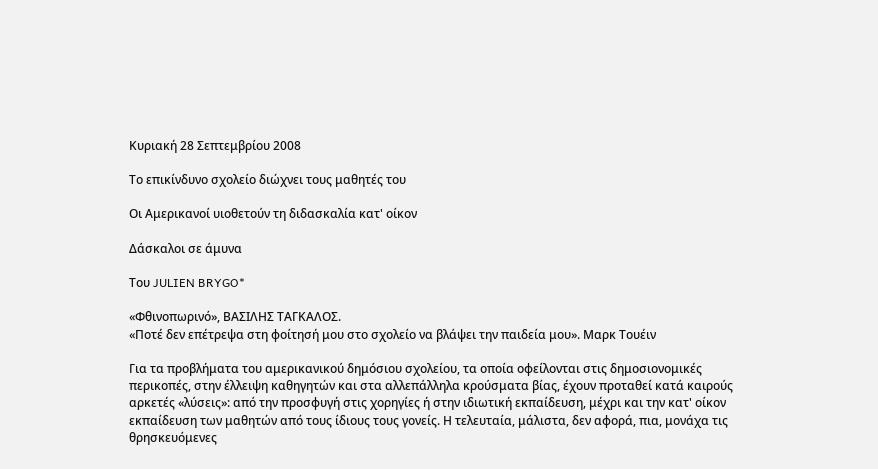Κυριακή 28 Σεπτεμβρίου 2008

Το επικίνδυνο σχολείο διώχνει τους μαθητές του

Οι Αμερικανοί υιοθετούν τη διδασκαλία κατ' οίκον

Δάσκαλοι σε άμυνα

Του JULIEN BRYGO*

«Φθινοπωρινό», ΒΑΣΙΛΗΣ ΤΑΓΚΑΛΟΣ.
«Ποτέ δεν επέτρεψα στη φοίτησή μου στο σχολείο να βλάψει την παιδεία μου». Μαρκ Τουέιν

Για τα προβλήματα του αμερικανικού δημόσιου σχολείου, τα οποία οφείλονται στις δημοσιονομικές περικοπές, στην έλλειψη καθηγητών και στα αλλεπάλληλα κρούσματα βίας, έχουν προταθεί κατά καιρούς αρκετές «λύσεις»: από την προσφυγή στις χορηγίες ή στην ιδιωτική εκπαίδευση, μέχρι και την κατ' οίκον εκπαίδευση των μαθητών από τους ίδιους τους γονείς. Η τελευταία, μάλιστα, δεν αφορά, πια, μονάχα τις θρησκευόμενες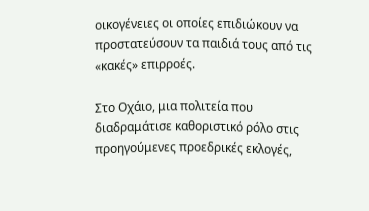οικογένειες οι οποίες επιδιώκουν να προστατεύσουν τα παιδιά τους από τις «κακές» επιρροές.

Στο Οχάιο, μια πολιτεία που διαδραμάτισε καθοριστικό ρόλο στις προηγούμενες προεδρικές εκλογές,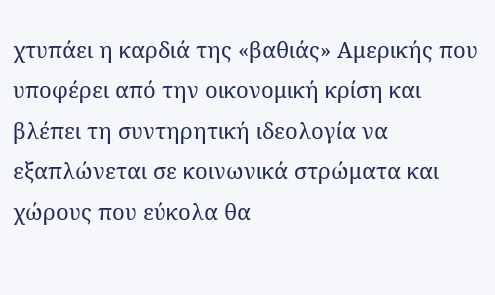χτυπάει η καρδιά της «βαθιάς» Αμερικής που υποφέρει από την οικονομική κρίση και βλέπει τη συντηρητική ιδεολογία να εξαπλώνεται σε κοινωνικά στρώματα και χώρους που εύκολα θα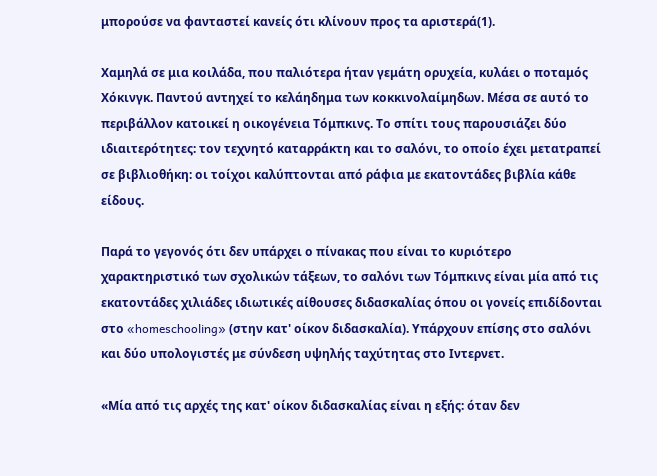μπορούσε να φανταστεί κανείς ότι κλίνουν προς τα αριστερά(1).

Χαμηλά σε μια κοιλάδα, που παλιότερα ήταν γεμάτη ορυχεία, κυλάει ο ποταμός Χόκινγκ. Παντού αντηχεί το κελάηδημα των κοκκινολαίμηδων. Μέσα σε αυτό το περιβάλλον κατοικεί η οικογένεια Τόμπκινς. Το σπίτι τους παρουσιάζει δύο ιδιαιτερότητες: τον τεχνητό καταρράκτη και το σαλόνι, το οποίο έχει μετατραπεί σε βιβλιοθήκη: οι τοίχοι καλύπτονται από ράφια με εκατοντάδες βιβλία κάθε είδους.

Παρά το γεγονός ότι δεν υπάρχει ο πίνακας που είναι το κυριότερο χαρακτηριστικό των σχολικών τάξεων, το σαλόνι των Τόμπκινς είναι μία από τις εκατοντάδες χιλιάδες ιδιωτικές αίθουσες διδασκαλίας όπου οι γονείς επιδίδονται στο «homeschooling» (στην κατ' οίκον διδασκαλία). Υπάρχουν επίσης στο σαλόνι και δύο υπολογιστές με σύνδεση υψηλής ταχύτητας στο Ιντερνετ.

«Μία από τις αρχές της κατ' οίκον διδασκαλίας είναι η εξής: όταν δεν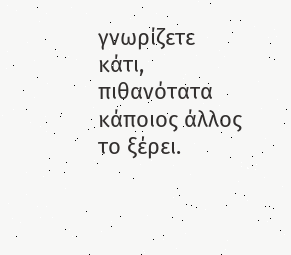γνωρίζετε κάτι, πιθανότατα κάποιος άλλος το ξέρει.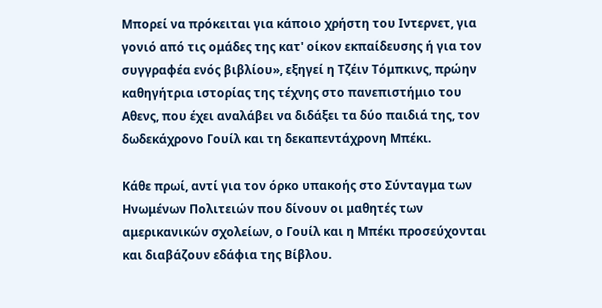Μπορεί να πρόκειται για κάποιο χρήστη του Ιντερνετ, για γονιό από τις ομάδες της κατ' οίκον εκπαίδευσης ή για τον συγγραφέα ενός βιβλίου», εξηγεί η Τζέιν Τόμπκινς, πρώην καθηγήτρια ιστορίας της τέχνης στο πανεπιστήμιο του Αθενς, που έχει αναλάβει να διδάξει τα δύο παιδιά της, τον δωδεκάχρονο Γουίλ και τη δεκαπεντάχρονη Μπέκι.

Κάθε πρωί, αντί για τον όρκο υπακοής στο Σύνταγμα των Ηνωμένων Πολιτειών που δίνουν οι μαθητές των αμερικανικών σχολείων, ο Γουίλ και η Μπέκι προσεύχονται και διαβάζουν εδάφια της Βίβλου.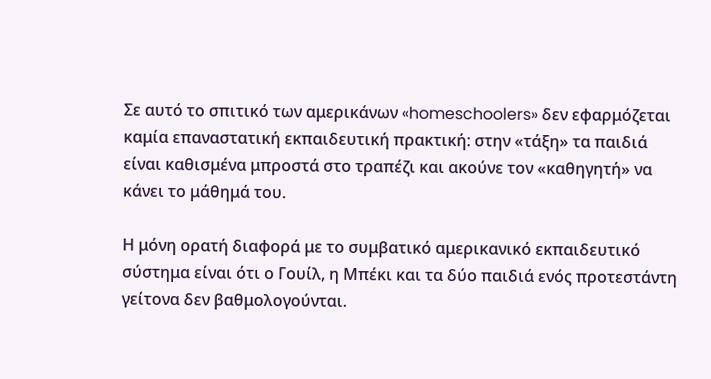Σε αυτό το σπιτικό των αμερικάνων «homeschoolers» δεν εφαρμόζεται καμία επαναστατική εκπαιδευτική πρακτική: στην «τάξη» τα παιδιά είναι καθισμένα μπροστά στο τραπέζι και ακούνε τον «καθηγητή» να κάνει το μάθημά του.

Η μόνη ορατή διαφορά με το συμβατικό αμερικανικό εκπαιδευτικό σύστημα είναι ότι ο Γουίλ, η Μπέκι και τα δύο παιδιά ενός προτεστάντη γείτονα δεν βαθμολογούνται.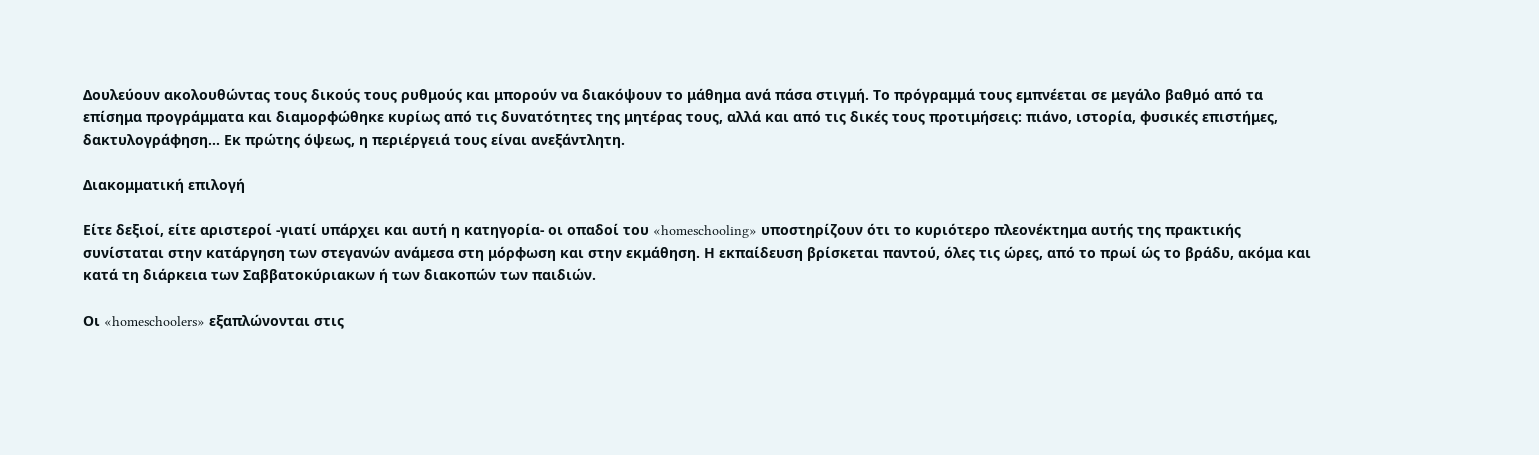Δουλεύουν ακολουθώντας τους δικούς τους ρυθμούς και μπορούν να διακόψουν το μάθημα ανά πάσα στιγμή. Το πρόγραμμά τους εμπνέεται σε μεγάλο βαθμό από τα επίσημα προγράμματα και διαμορφώθηκε κυρίως από τις δυνατότητες της μητέρας τους, αλλά και από τις δικές τους προτιμήσεις: πιάνο, ιστορία, φυσικές επιστήμες, δακτυλογράφηση... Εκ πρώτης όψεως, η περιέργειά τους είναι ανεξάντλητη.

Διακομματική επιλογή

Είτε δεξιοί, είτε αριστεροί -γιατί υπάρχει και αυτή η κατηγορία- οι οπαδοί του «homeschooling» υποστηρίζουν ότι το κυριότερο πλεονέκτημα αυτής της πρακτικής συνίσταται στην κατάργηση των στεγανών ανάμεσα στη μόρφωση και στην εκμάθηση. Η εκπαίδευση βρίσκεται παντού, όλες τις ώρες, από το πρωί ώς το βράδυ, ακόμα και κατά τη διάρκεια των Σαββατοκύριακων ή των διακοπών των παιδιών.

Οι «homeschoolers» εξαπλώνονται στις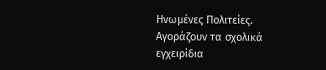Ηνωμένες Πολιτείες. Αγοράζουν τα σχολικά εγχειρίδια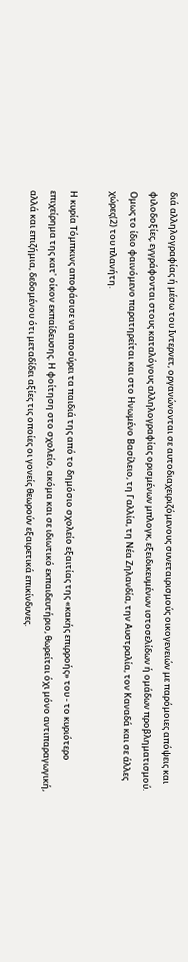διά αλληλογραφίας ή μέσω του Ιντερνετ, οργανώνονται σε αυτοδιαχειριζόμενους συνεταιρισμούς οικογενειών με παρόμοιες απόψεις και φιλοδοξίες, εγγράφονται στους καταλόγους αλληλογραφίας ορισμένων μπλογκ, εξειδικευμένων ιστοσελίδων ή ομάδων προβληματισμού. Ομως το ίδιο φαινόμενο παρατηρείται και στο Ηνωμένο Βασίλειο, τη Γαλλία, τη Νέα Ζηλανδία, την Αυστραλία, τον Καναδά και σε άλλες χώρες(2) του πλανήτη.

Η κυρία Τόμπκινς αποφάσισε να αποσύρει τα παιδιά της από το δημόσιο σχολείο εξαιτίας της «κακής επιρροής» του - το κυριότερο επιχείρημα της κατ' οίκον εκπαίδευσης. Η φοίτηση στο σχολείο, ακόμα και σε ιδιωτικό εκπαιδευτήριο, θωρείται όχι μόνο αντιπαραγωγική, αλλά και επιζήμια, δεδομένου ότι μεταδίδει αξίες τις οποίες οι γονείς θεωρούν εξαιρετικά επικίνδυνες.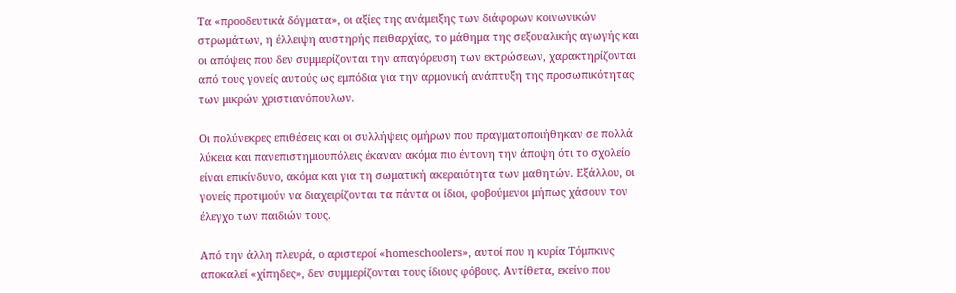Τα «προοδευτικά δόγματα», οι αξίες της ανάμειξης των διάφορων κοινωνικών στρωμάτων, η έλλειψη αυστηρής πειθαρχίας, το μάθημα της σεξουαλικής αγωγής και οι απόψεις που δεν συμμερίζονται την απαγόρευση των εκτρώσεων, χαρακτηρίζονται από τους γονείς αυτούς ως εμπόδια για την αρμονική ανάπτυξη της προσωπικότητας των μικρών χριστιανόπουλων.

Οι πολύνεκρες επιθέσεις και οι συλλήψεις ομήρων που πραγματοποιήθηκαν σε πολλά λύκεια και πανεπιστημιουπόλεις έκαναν ακόμα πιο έντονη την άποψη ότι το σχολείο είναι επικίνδυνο, ακόμα και για τη σωματική ακεραιότητα των μαθητών. Εξάλλου, οι γονείς προτιμούν να διαχειρίζονται τα πάντα οι ίδιοι, φοβούμενοι μήπως χάσουν τον έλεγχο των παιδιών τους.

Από την άλλη πλευρά, ο αριστεροί «homeschoolers», αυτοί που η κυρία Τόμπκινς αποκαλεί «χίπηδες», δεν συμμερίζονται τους ίδιους φόβους. Αντίθετα, εκείνο που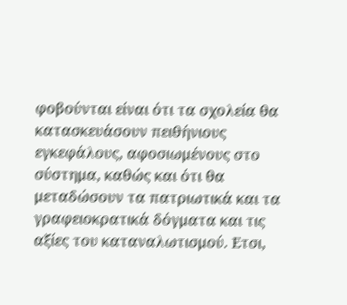φοβούνται είναι ότι τα σχολεία θα κατασκευάσουν πειθήνιους εγκεφάλους, αφοσιωμένους στο σύστημα, καθώς και ότι θα μεταδώσουν τα πατριωτικά και τα γραφειοκρατικά δόγματα και τις αξίες του καταναλωτισμού. Ετσι,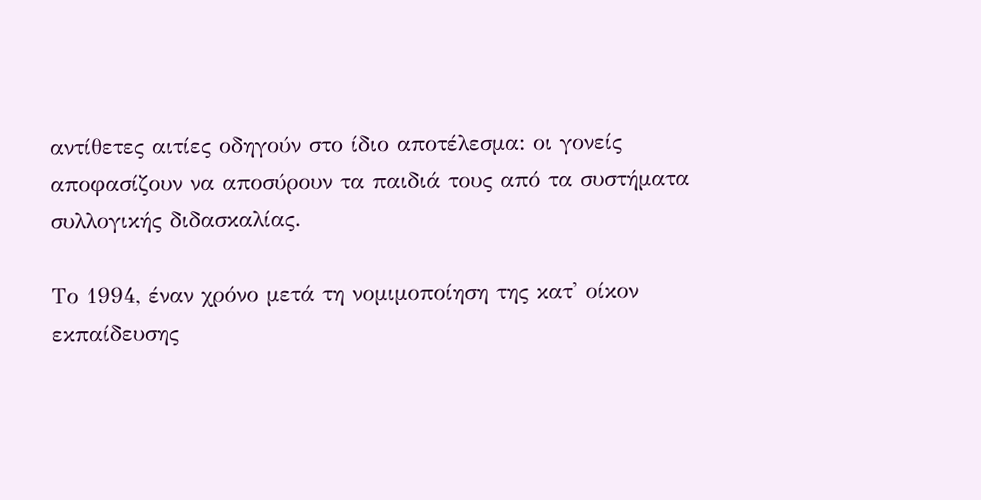αντίθετες αιτίες οδηγούν στο ίδιο αποτέλεσμα: οι γονείς αποφασίζουν να αποσύρουν τα παιδιά τους από τα συστήματα συλλογικής διδασκαλίας.

Το 1994, έναν χρόνο μετά τη νομιμοποίηση της κατ' οίκον εκπαίδευσης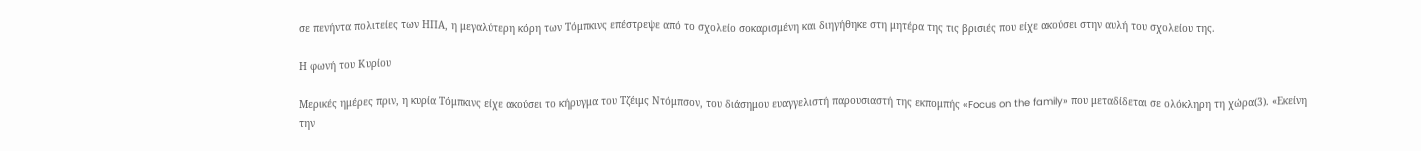σε πενήντα πολιτείες των ΗΠΑ, η μεγαλύτερη κόρη των Τόμπκινς επέστρεψε από το σχολείο σοκαρισμένη και διηγήθηκε στη μητέρα της τις βρισιές που είχε ακούσει στην αυλή του σχολείου της.

Η φωνή του Κυρίου

Μερικές ημέρες πριν, η κυρία Τόμπκινς είχε ακούσει το κήρυγμα του Τζέιμς Ντόμπσον, του διάσημου ευαγγελιστή παρουσιαστή της εκπομπής «Focus on the family» που μεταδίδεται σε ολόκληρη τη χώρα(3). «Εκείνη την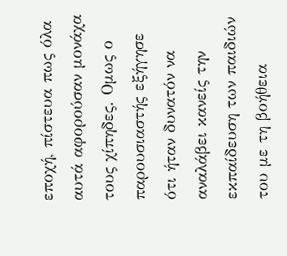εποχή, πίστευα πως όλα αυτά αφορούσαν μονάχα τους χίπηδες. Ομως ο παρουσιαστής εξήγησε ότι ήταν δυνατόν να αναλάβει κανείς την εκπαίδευση των παιδιών του με τη βοήθεια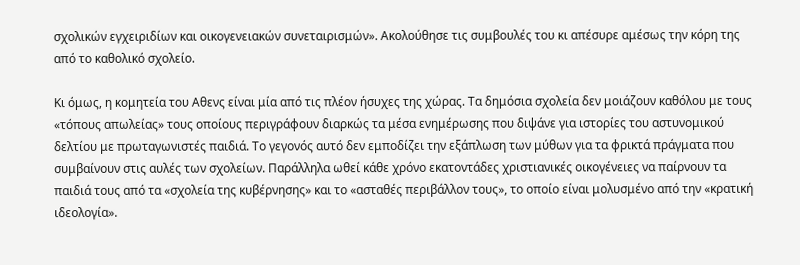σχολικών εγχειριδίων και οικογενειακών συνεταιρισμών». Ακολούθησε τις συμβουλές του κι απέσυρε αμέσως την κόρη της από το καθολικό σχολείο.

Κι όμως, η κομητεία του Αθενς είναι μία από τις πλέον ήσυχες της χώρας. Τα δημόσια σχολεία δεν μοιάζουν καθόλου με τους «τόπους απωλείας» τους οποίους περιγράφουν διαρκώς τα μέσα ενημέρωσης που διψάνε για ιστορίες του αστυνομικού δελτίου με πρωταγωνιστές παιδιά. Το γεγονός αυτό δεν εμποδίζει την εξάπλωση των μύθων για τα φρικτά πράγματα που συμβαίνουν στις αυλές των σχολείων. Παράλληλα ωθεί κάθε χρόνο εκατοντάδες χριστιανικές οικογένειες να παίρνουν τα παιδιά τους από τα «σχολεία της κυβέρνησης» και το «ασταθές περιβάλλον τους», το οποίο είναι μολυσμένο από την «κρατική ιδεολογία».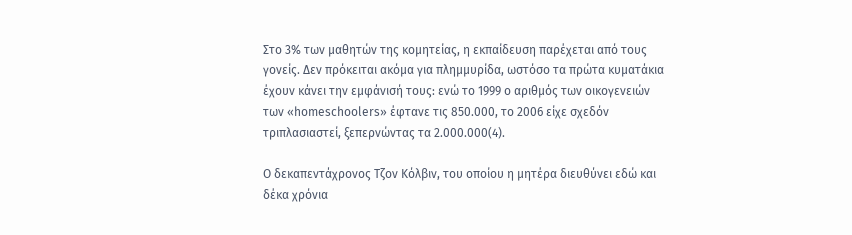Στο 3% των μαθητών της κομητείας, η εκπαίδευση παρέχεται από τους γονείς. Δεν πρόκειται ακόμα για πλημμυρίδα, ωστόσο τα πρώτα κυματάκια έχουν κάνει την εμφάνισή τους: ενώ το 1999 ο αριθμός των οικογενειών των «homeschoolers» έφτανε τις 850.000, το 2006 είχε σχεδόν τριπλασιαστεί, ξεπερνώντας τα 2.000.000(4).

Ο δεκαπεντάχρονος Τζον Κόλβιν, του οποίου η μητέρα διευθύνει εδώ και δέκα χρόνια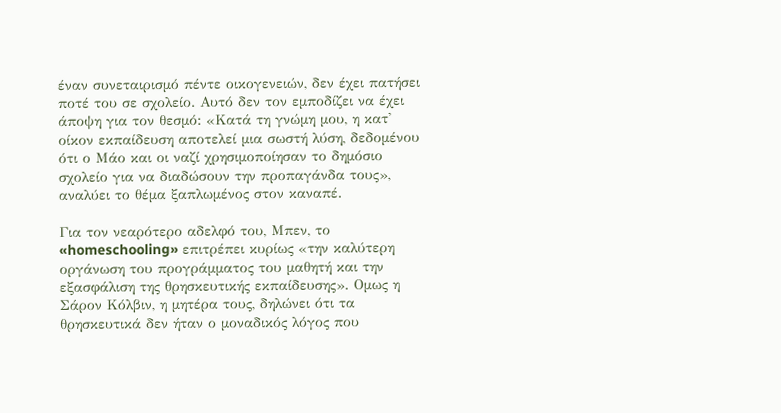έναν συνεταιρισμό πέντε οικογενειών, δεν έχει πατήσει ποτέ του σε σχολείο. Αυτό δεν τον εμποδίζει να έχει άποψη για τον θεσμό: «Κατά τη γνώμη μου, η κατ' οίκον εκπαίδευση αποτελεί μια σωστή λύση, δεδομένου ότι ο Μάο και οι ναζί χρησιμοποίησαν το δημόσιο σχολείο για να διαδώσουν την προπαγάνδα τους», αναλύει το θέμα ξαπλωμένος στον καναπέ.

Για τον νεαρότερο αδελφό του, Μπεν, το «homeschooling» επιτρέπει κυρίως «την καλύτερη οργάνωση του προγράμματος του μαθητή και την εξασφάλιση της θρησκευτικής εκπαίδευσης». Ομως η Σάρον Κόλβιν, η μητέρα τους, δηλώνει ότι τα θρησκευτικά δεν ήταν ο μοναδικός λόγος που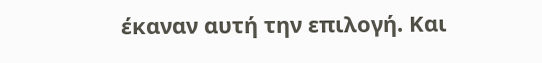έκαναν αυτή την επιλογή. Και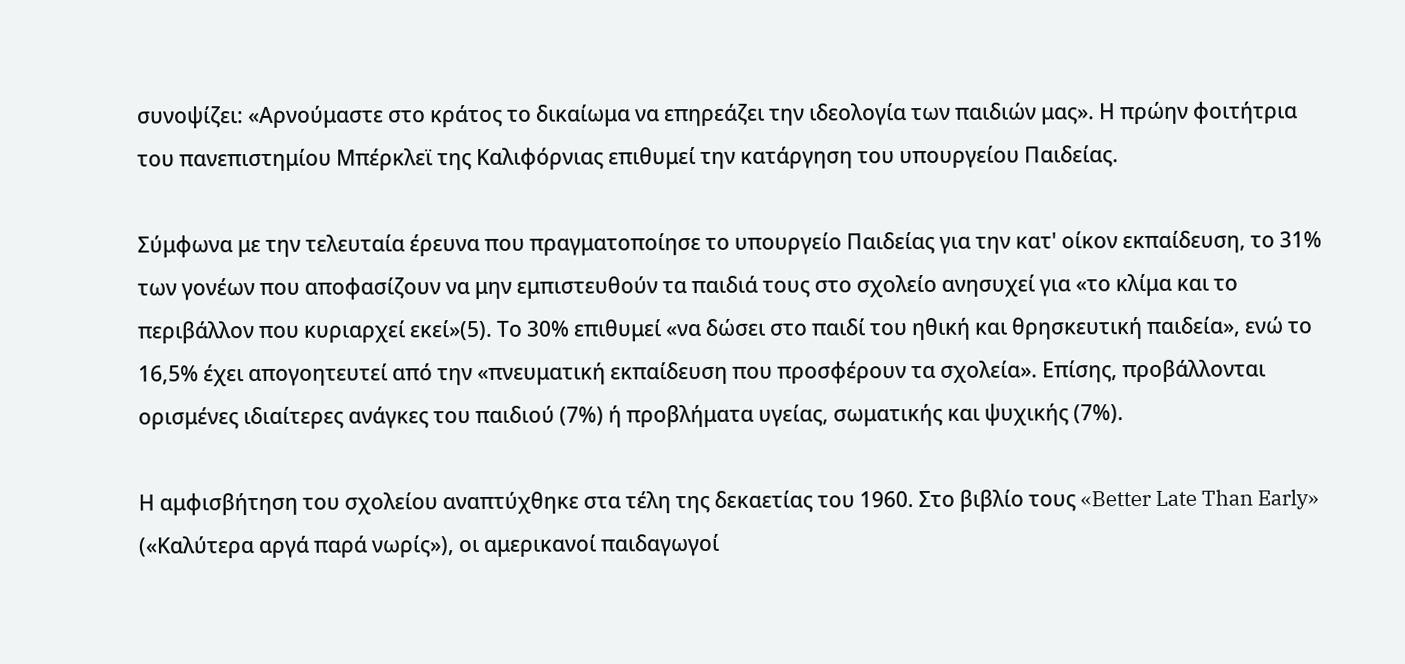συνοψίζει: «Αρνούμαστε στο κράτος το δικαίωμα να επηρεάζει την ιδεολογία των παιδιών μας». Η πρώην φοιτήτρια του πανεπιστημίου Μπέρκλεϊ της Καλιφόρνιας επιθυμεί την κατάργηση του υπουργείου Παιδείας.

Σύμφωνα με την τελευταία έρευνα που πραγματοποίησε το υπουργείο Παιδείας για την κατ' οίκον εκπαίδευση, το 31% των γονέων που αποφασίζουν να μην εμπιστευθούν τα παιδιά τους στο σχολείο ανησυχεί για «το κλίμα και το περιβάλλον που κυριαρχεί εκεί»(5). Το 30% επιθυμεί «να δώσει στο παιδί του ηθική και θρησκευτική παιδεία», ενώ το 16,5% έχει απογοητευτεί από την «πνευματική εκπαίδευση που προσφέρουν τα σχολεία». Επίσης, προβάλλονται ορισμένες ιδιαίτερες ανάγκες του παιδιού (7%) ή προβλήματα υγείας, σωματικής και ψυχικής (7%).

Η αμφισβήτηση του σχολείου αναπτύχθηκε στα τέλη της δεκαετίας του 1960. Στο βιβλίο τους «Better Late Than Early» («Καλύτερα αργά παρά νωρίς»), οι αμερικανοί παιδαγωγοί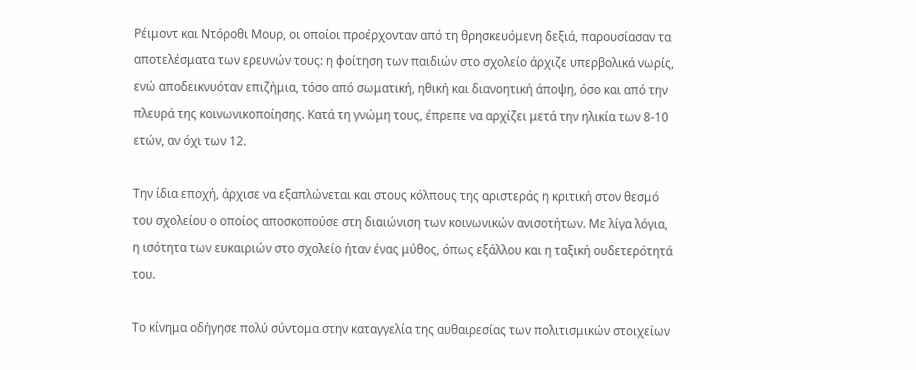Ρέιμοντ και Ντόροθι Μουρ, οι οποίοι προέρχονταν από τη θρησκευόμενη δεξιά, παρουσίασαν τα αποτελέσματα των ερευνών τους: η φοίτηση των παιδιών στο σχολείο άρχιζε υπερβολικά νωρίς, ενώ αποδεικνυόταν επιζήμια, τόσο από σωματική, ηθική και διανοητική άποψη, όσο και από την πλευρά της κοινωνικοποίησης. Κατά τη γνώμη τους, έπρεπε να αρχίζει μετά την ηλικία των 8-10 ετών, αν όχι των 12.

Την ίδια εποχή, άρχισε να εξαπλώνεται και στους κόλπους της αριστεράς η κριτική στον θεσμό του σχολείου ο οποίος αποσκοπούσε στη διαιώνιση των κοινωνικών ανισοτήτων. Με λίγα λόγια, η ισότητα των ευκαιριών στο σχολείο ήταν ένας μύθος, όπως εξάλλου και η ταξική ουδετερότητά του.

Το κίνημα οδήγησε πολύ σύντομα στην καταγγελία της αυθαιρεσίας των πολιτισμικών στοιχείων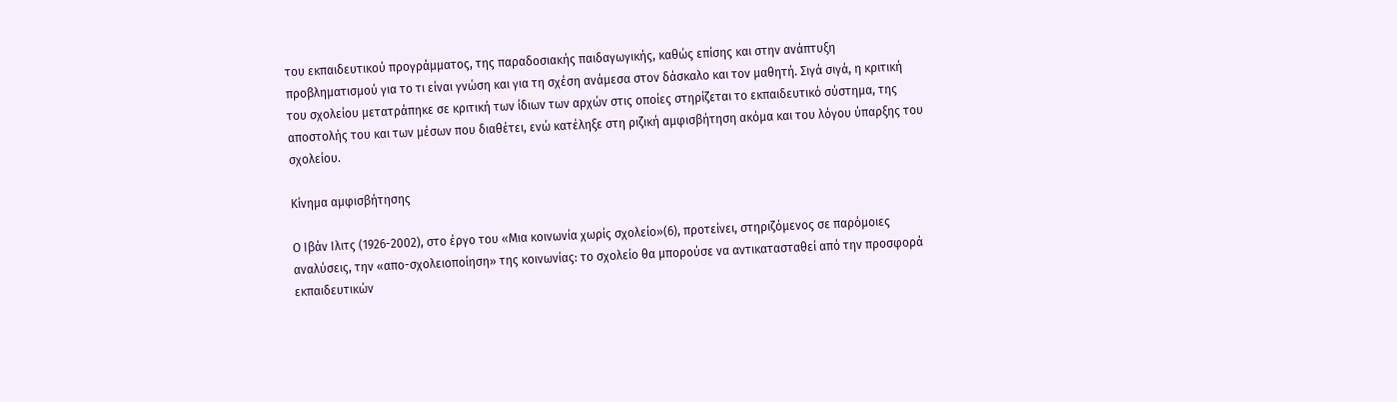του εκπαιδευτικού προγράμματος, της παραδοσιακής παιδαγωγικής, καθώς επίσης και στην ανάπτυξη προβληματισμού για το τι είναι γνώση και για τη σχέση ανάμεσα στον δάσκαλο και τον μαθητή. Σιγά σιγά, η κριτική του σχολείου μετατράπηκε σε κριτική των ίδιων των αρχών στις οποίες στηρίζεται το εκπαιδευτικό σύστημα, της αποστολής του και των μέσων που διαθέτει, ενώ κατέληξε στη ριζική αμφισβήτηση ακόμα και του λόγου ύπαρξης του σχολείου.

Κίνημα αμφισβήτησης

Ο Ιβάν Ιλιτς (1926-2002), στο έργο του «Μια κοινωνία χωρίς σχολείο»(6), προτείνει, στηριζόμενος σε παρόμοιες αναλύσεις, την «απο-σχολειοποίηση» της κοινωνίας: το σχολείο θα μπορούσε να αντικατασταθεί από την προσφορά εκπαιδευτικών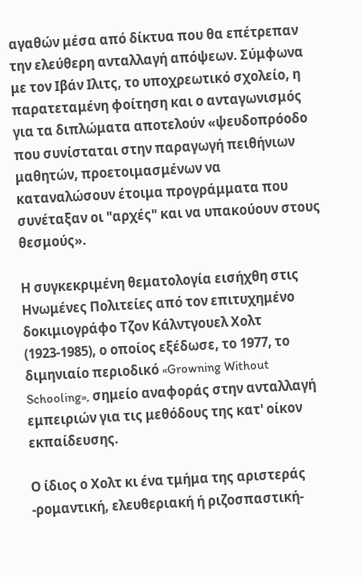αγαθών μέσα από δίκτυα που θα επέτρεπαν την ελεύθερη ανταλλαγή απόψεων. Σύμφωνα με τον Ιβάν Ιλιτς, το υποχρεωτικό σχολείο, η παρατεταμένη φοίτηση και ο ανταγωνισμός για τα διπλώματα αποτελούν «ψευδοπρόοδο που συνίσταται στην παραγωγή πειθήνιων μαθητών, προετοιμασμένων να καταναλώσουν έτοιμα προγράμματα που συνέταξαν οι "αρχές" και να υπακούουν στους θεσμούς».

Η συγκεκριμένη θεματολογία εισήχθη στις Ηνωμένες Πολιτείες από τον επιτυχημένο δοκιμιογράφο Τζον Κάλντγουελ Χολτ (1923-1985), ο οποίος εξέδωσε, το 1977, το διμηνιαίο περιοδικό «Growning Without Schooling», σημείο αναφοράς στην ανταλλαγή εμπειριών για τις μεθόδους της κατ' οίκον εκπαίδευσης.

Ο ίδιος ο Χολτ κι ένα τμήμα της αριστεράς -ρομαντική, ελευθεριακή ή ριζοσπαστική-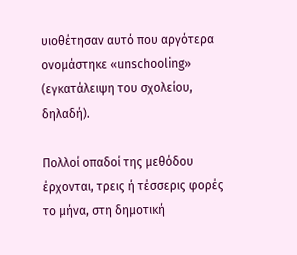υιοθέτησαν αυτό που αργότερα ονομάστηκε «unschooling» (εγκατάλειψη του σχολείου, δηλαδή).

Πολλοί οπαδοί της μεθόδου έρχονται, τρεις ή τέσσερις φορές το μήνα, στη δημοτική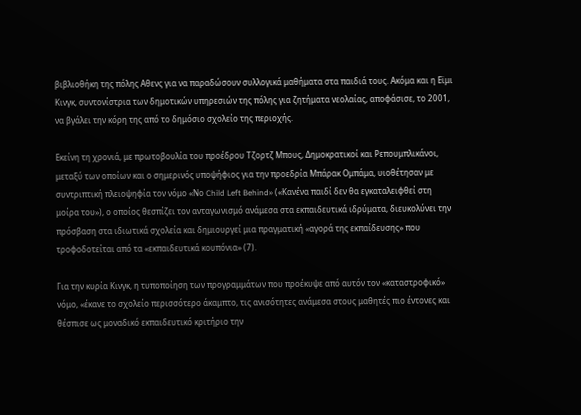βιβλιοθήκη της πόλης Αθενς για να παραδώσουν συλλογικά μαθήματα στα παιδιά τους. Ακόμα και η Εϊμι Κινγκ, συντονίστρια των δημοτικών υπηρεσιών της πόλης για ζητήματα νεολαίας, αποφάσισε, το 2001, να βγάλει την κόρη της από το δημόσιο σχολείο της περιοχής.

Εκείνη τη χρονιά, με πρωτοβουλία του προέδρου Τζορτζ Μπους, Δημοκρατικοί και Ρεπουμπλικάνοι, μεταξύ των οποίων και ο σημερινός υποψήφιος για την προεδρία Μπάρακ Ομπάμα, υιοθέτησαν με συντριπτική πλειοψηφία τον νόμο «Νο Child Left Behind» («Κανένα παιδί δεν θα εγκαταλειφθεί στη μοίρα του»), ο οποίος θεσπίζει τον ανταγωνισμό ανάμεσα στα εκπαιδευτικά ιδρύματα, διευκολύνει την πρόσβαση στα ιδιωτικά σχολεία και δημιουργεί μια πραγματική «αγορά της εκπαίδευσης» που τροφοδοτείται από τα «εκπαιδευτικά κουπόνια» (7).

Για την κυρία Κινγκ, η τυποποίηση των προγραμμάτων που προέκυψε από αυτόν τον «καταστροφικό» νόμο, «έκανε το σχολείο περισσότερο άκαμπτο, τις ανισότητες ανάμεσα στους μαθητές πιο έντονες και θέσπισε ως μοναδικό εκπαιδευτικό κριτήριο την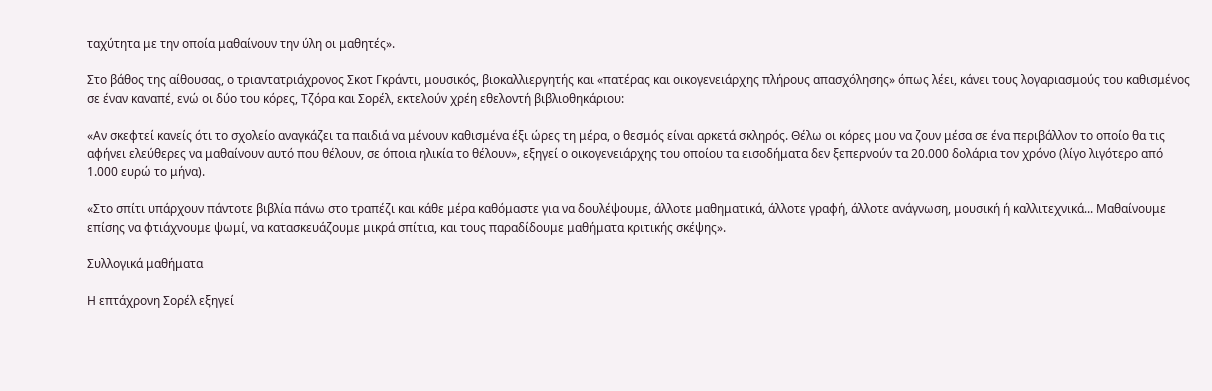ταχύτητα με την οποία μαθαίνουν την ύλη οι μαθητές».

Στο βάθος της αίθουσας, ο τριαντατριάχρονος Σκοτ Γκράντι, μουσικός, βιοκαλλιεργητής και «πατέρας και οικογενειάρχης πλήρους απασχόλησης» όπως λέει, κάνει τους λογαριασμούς του καθισμένος σε έναν καναπέ, ενώ οι δύο του κόρες, Τζόρα και Σορέλ, εκτελούν χρέη εθελοντή βιβλιοθηκάριου:

«Αν σκεφτεί κανείς ότι το σχολείο αναγκάζει τα παιδιά να μένουν καθισμένα έξι ώρες τη μέρα, ο θεσμός είναι αρκετά σκληρός. Θέλω οι κόρες μου να ζουν μέσα σε ένα περιβάλλον το οποίο θα τις αφήνει ελεύθερες να μαθαίνουν αυτό που θέλουν, σε όποια ηλικία το θέλουν», εξηγεί ο οικογενειάρχης του οποίου τα εισοδήματα δεν ξεπερνούν τα 20.000 δολάρια τον χρόνο (λίγο λιγότερο από 1.000 ευρώ το μήνα).

«Στο σπίτι υπάρχουν πάντοτε βιβλία πάνω στο τραπέζι και κάθε μέρα καθόμαστε για να δουλέψουμε, άλλοτε μαθηματικά, άλλοτε γραφή, άλλοτε ανάγνωση, μουσική ή καλλιτεχνικά... Μαθαίνουμε επίσης να φτιάχνουμε ψωμί, να κατασκευάζουμε μικρά σπίτια, και τους παραδίδουμε μαθήματα κριτικής σκέψης».

Συλλογικά μαθήματα

Η επτάχρονη Σορέλ εξηγεί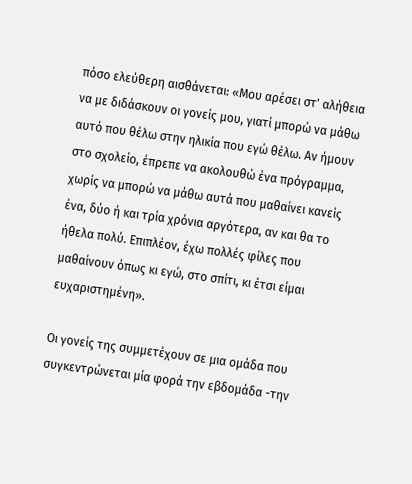πόσο ελεύθερη αισθάνεται: «Μου αρέσει στ' αλήθεια να με διδάσκουν οι γονείς μου, γιατί μπορώ να μάθω αυτό που θέλω στην ηλικία που εγώ θέλω. Αν ήμουν στο σχολείο, έπρεπε να ακολουθώ ένα πρόγραμμα, χωρίς να μπορώ να μάθω αυτά που μαθαίνει κανείς ένα, δύο ή και τρία χρόνια αργότερα, αν και θα το ήθελα πολύ. Επιπλέον, έχω πολλές φίλες που μαθαίνουν όπως κι εγώ, στο σπίτι, κι έτσι είμαι ευχαριστημένη».

Οι γονείς της συμμετέχουν σε μια ομάδα που συγκεντρώνεται μία φορά την εβδομάδα -την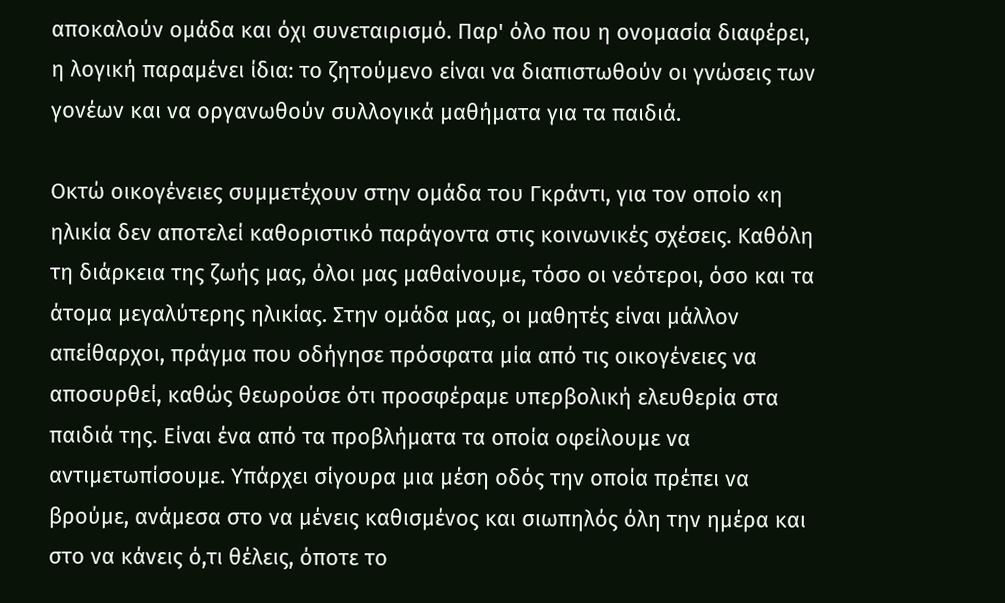αποκαλούν ομάδα και όχι συνεταιρισμό. Παρ' όλο που η ονομασία διαφέρει, η λογική παραμένει ίδια: το ζητούμενο είναι να διαπιστωθούν οι γνώσεις των γονέων και να οργανωθούν συλλογικά μαθήματα για τα παιδιά.

Οκτώ οικογένειες συμμετέχουν στην ομάδα του Γκράντι, για τον οποίο «η ηλικία δεν αποτελεί καθοριστικό παράγοντα στις κοινωνικές σχέσεις. Καθόλη τη διάρκεια της ζωής μας, όλοι μας μαθαίνουμε, τόσο οι νεότεροι, όσο και τα άτομα μεγαλύτερης ηλικίας. Στην ομάδα μας, οι μαθητές είναι μάλλον απείθαρχοι, πράγμα που οδήγησε πρόσφατα μία από τις οικογένειες να αποσυρθεί, καθώς θεωρούσε ότι προσφέραμε υπερβολική ελευθερία στα παιδιά της. Είναι ένα από τα προβλήματα τα οποία οφείλουμε να αντιμετωπίσουμε. Υπάρχει σίγουρα μια μέση οδός την οποία πρέπει να βρούμε, ανάμεσα στο να μένεις καθισμένος και σιωπηλός όλη την ημέρα και στο να κάνεις ό,τι θέλεις, όποτε το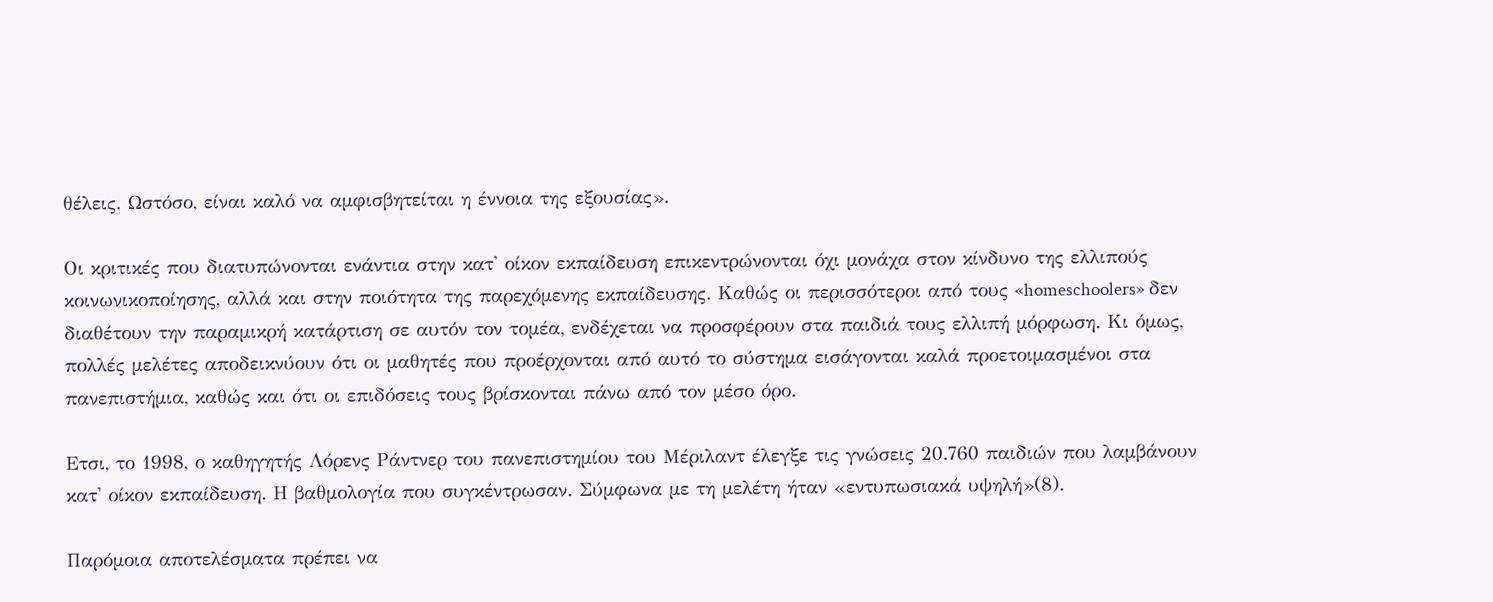θέλεις. Ωστόσο, είναι καλό να αμφισβητείται η έννοια της εξουσίας».

Οι κριτικές που διατυπώνονται ενάντια στην κατ' οίκον εκπαίδευση επικεντρώνονται όχι μονάχα στον κίνδυνο της ελλιπούς κοινωνικοποίησης, αλλά και στην ποιότητα της παρεχόμενης εκπαίδευσης. Καθώς οι περισσότεροι από τους «homeschoolers» δεν διαθέτουν την παραμικρή κατάρτιση σε αυτόν τον τομέα, ενδέχεται να προσφέρουν στα παιδιά τους ελλιπή μόρφωση. Κι όμως, πολλές μελέτες αποδεικνύουν ότι οι μαθητές που προέρχονται από αυτό το σύστημα εισάγονται καλά προετοιμασμένοι στα πανεπιστήμια, καθώς και ότι οι επιδόσεις τους βρίσκονται πάνω από τον μέσο όρο.

Ετσι, το 1998, ο καθηγητής Λόρενς Ράντνερ του πανεπιστημίου του Μέριλαντ έλεγξε τις γνώσεις 20.760 παιδιών που λαμβάνουν κατ' οίκον εκπαίδευση. Η βαθμολογία που συγκέντρωσαν. Σύμφωνα με τη μελέτη ήταν «εντυπωσιακά υψηλή»(8).

Παρόμοια αποτελέσματα πρέπει να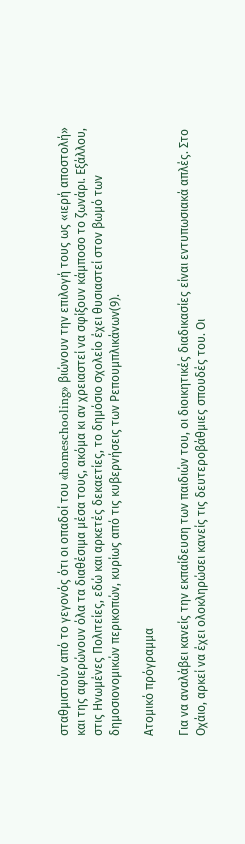σταθμιστούν από το γεγονός ότι οι οπαδοί του «homeschooling» βιώνουν την επιλογή τους ως «ιερή αποστολή» και της αφιερώνουν όλα τα διαθέσιμα μέσα τους, ακόμα κι αν χρειαστεί να σφίξουν κάμποσο το ζωνάρι. Εξάλλου, στις Ηνωμένες Πολιτείες, εδώ και αρκετές δεκαετίες, το δημόσιο σχολείο έχει θυσιαστεί στον βωμό των δημοσιονομικών περικοπών, κυρίως από τις κυβερνήσεις των Ρεπουμπλικάνων(9).

Ατομικό πρόγραμμα

Για να αναλάβει κανείς την εκπαίδευση των παιδιών του, οι διοικητικές διαδικασίες είναι εντυπωσιακά απλές. Στο Οχάιο, αρκεί να έχει ολοκληρώσει κανείς τις δευτεροβάθμιες σπουδές του. Οι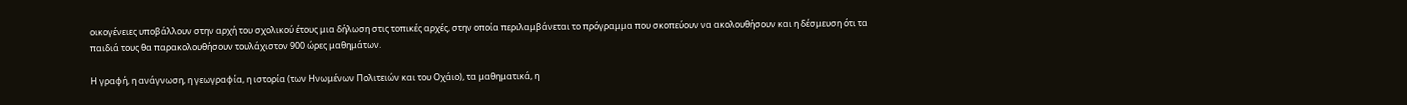οικογένειες υποβάλλουν στην αρχή του σχολικού έτους μια δήλωση στις τοπικές αρχές, στην οποία περιλαμβάνεται το πρόγραμμα που σκοπεύουν να ακολουθήσουν και η δέσμευση ότι τα παιδιά τους θα παρακολουθήσουν τουλάχιστον 900 ώρες μαθημάτων.

Η γραφή, η ανάγνωση, η γεωγραφία, η ιστορία (των Ηνωμένων Πολιτειών και του Οχάιο), τα μαθηματικά, η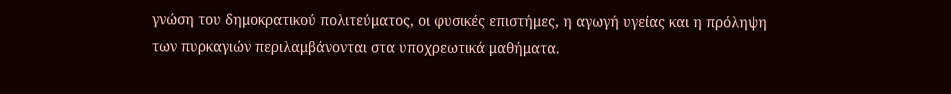γνώση του δημοκρατικού πολιτεύματος, οι φυσικές επιστήμες, η αγωγή υγείας και η πρόληψη των πυρκαγιών περιλαμβάνονται στα υποχρεωτικά μαθήματα.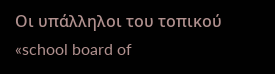Οι υπάλληλοι του τοπικού «school board of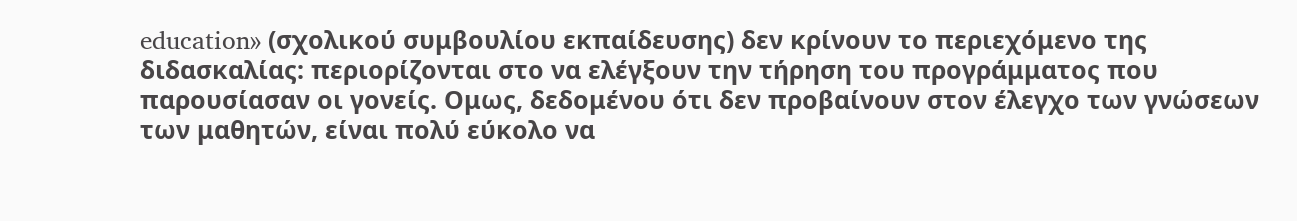education» (σχολικού συμβουλίου εκπαίδευσης) δεν κρίνουν το περιεχόμενο της διδασκαλίας: περιορίζονται στο να ελέγξουν την τήρηση του προγράμματος που παρουσίασαν οι γονείς. Ομως, δεδομένου ότι δεν προβαίνουν στον έλεγχο των γνώσεων των μαθητών, είναι πολύ εύκολο να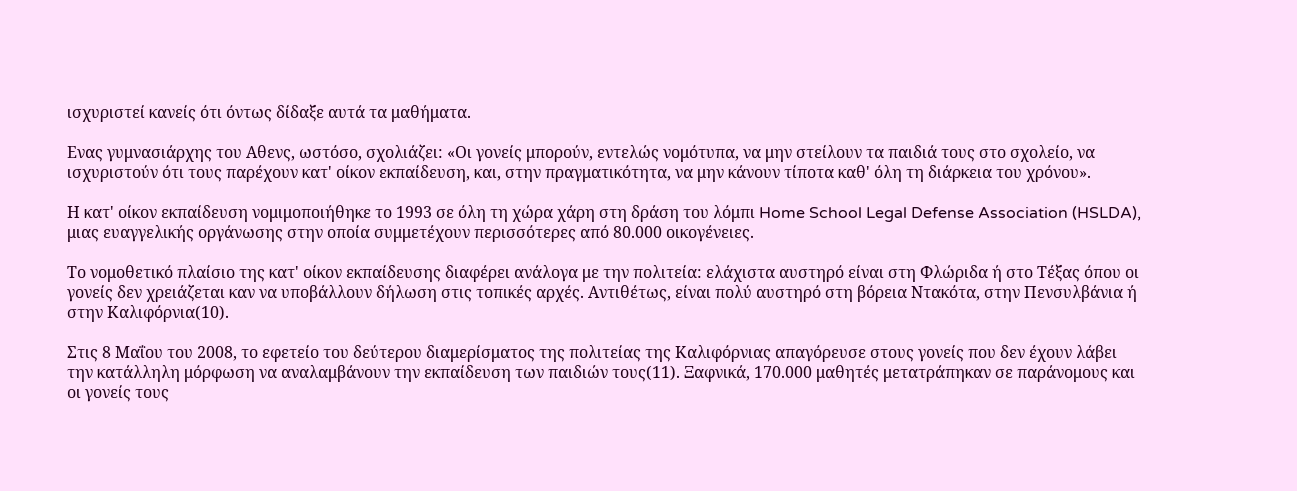ισχυριστεί κανείς ότι όντως δίδαξε αυτά τα μαθήματα.

Ενας γυμνασιάρχης του Αθενς, ωστόσο, σχολιάζει: «Οι γονείς μπορούν, εντελώς νομότυπα, να μην στείλουν τα παιδιά τους στο σχολείο, να ισχυριστούν ότι τους παρέχουν κατ' οίκον εκπαίδευση, και, στην πραγματικότητα, να μην κάνουν τίποτα καθ' όλη τη διάρκεια του χρόνου».

Η κατ' οίκον εκπαίδευση νομιμοποιήθηκε το 1993 σε όλη τη χώρα χάρη στη δράση του λόμπι Home School Legal Defense Association (HSLDA), μιας ευαγγελικής οργάνωσης στην οποία συμμετέχουν περισσότερες από 80.000 οικογένειες.

Το νομοθετικό πλαίσιο της κατ' οίκον εκπαίδευσης διαφέρει ανάλογα με την πολιτεία: ελάχιστα αυστηρό είναι στη Φλώριδα ή στο Τέξας όπου οι γονείς δεν χρειάζεται καν να υποβάλλουν δήλωση στις τοπικές αρχές. Αντιθέτως, είναι πολύ αυστηρό στη βόρεια Ντακότα, στην Πενσυλβάνια ή στην Καλιφόρνια(10).

Στις 8 Μαΐου του 2008, το εφετείο του δεύτερου διαμερίσματος της πολιτείας της Καλιφόρνιας απαγόρευσε στους γονείς που δεν έχουν λάβει την κατάλληλη μόρφωση να αναλαμβάνουν την εκπαίδευση των παιδιών τους(11). Ξαφνικά, 170.000 μαθητές μετατράπηκαν σε παράνομους και οι γονείς τους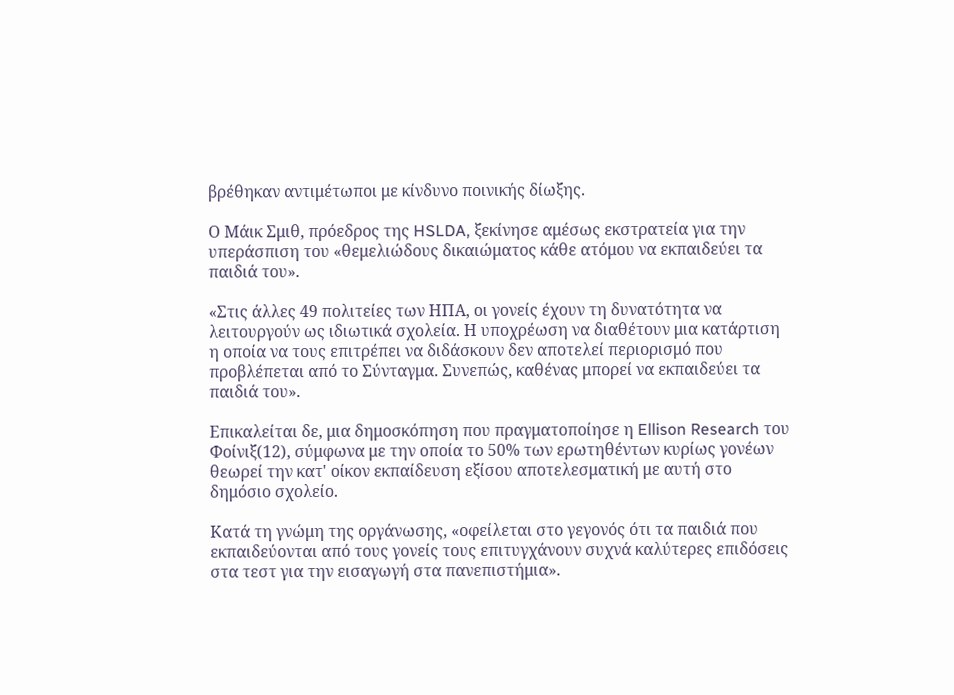βρέθηκαν αντιμέτωποι με κίνδυνο ποινικής δίωξης.

Ο Μάικ Σμιθ, πρόεδρος της HSLDA, ξεκίνησε αμέσως εκστρατεία για την υπεράσπιση του «θεμελιώδους δικαιώματος κάθε ατόμου να εκπαιδεύει τα παιδιά του».

«Στις άλλες 49 πολιτείες των ΗΠΑ, οι γονείς έχουν τη δυνατότητα να λειτουργούν ως ιδιωτικά σχολεία. Η υποχρέωση να διαθέτουν μια κατάρτιση η οποία να τους επιτρέπει να διδάσκουν δεν αποτελεί περιορισμό που προβλέπεται από το Σύνταγμα. Συνεπώς, καθένας μπορεί να εκπαιδεύει τα παιδιά του».

Επικαλείται δε, μια δημοσκόπηση που πραγματοποίησε η Ellison Research του Φοίνιξ(12), σύμφωνα με την οποία το 50% των ερωτηθέντων κυρίως γονέων θεωρεί την κατ' οίκον εκπαίδευση εξίσου αποτελεσματική με αυτή στο δημόσιο σχολείο.

Κατά τη γνώμη της οργάνωσης, «οφείλεται στο γεγονός ότι τα παιδιά που εκπαιδεύονται από τους γονείς τους επιτυγχάνουν συχνά καλύτερες επιδόσεις στα τεστ για την εισαγωγή στα πανεπιστήμια».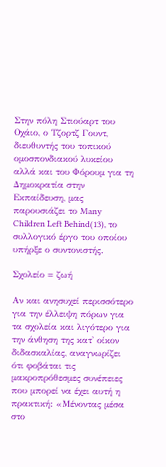Στην πόλη Στιούαρτ του Οχάιο, ο Τζορτζ Γουντ, διευθυντής του τοπικού ομοσπονδιακού λυκείου αλλά και του Φόρουμ για τη Δημοκρατία στην Εκπαίδευση, μας παρουσιάζει το Many Children Left Behind(13), το συλλογικό έργο του οποίου υπήρξε ο συντονιστής.

Σχολείο = ζωή

Αν και ανησυχεί περισσότερο για την έλλειψη πόρων για τα σχολεία και λιγότερο για την άνθηση της κατ' οίκον διδασκαλίας, αναγνωρίζει ότι φοβάται τις μακροπρόθεσμες συνέπειες που μπορεί να έχει αυτή η πρακτική: «Μένοντας μέσα στο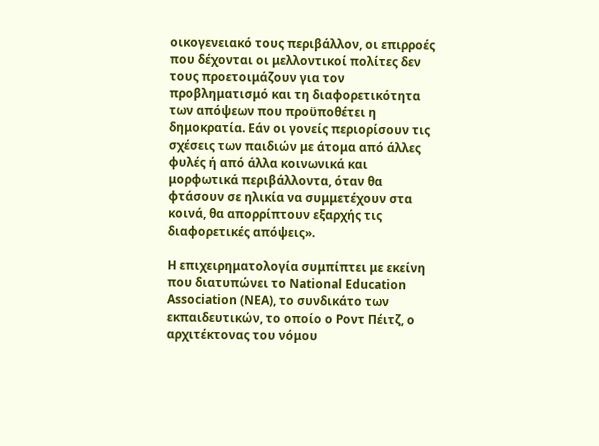οικογενειακό τους περιβάλλον, οι επιρροές που δέχονται οι μελλοντικοί πολίτες δεν τους προετοιμάζουν για τον προβληματισμό και τη διαφορετικότητα των απόψεων που προϋποθέτει η δημοκρατία. Εάν οι γονείς περιορίσουν τις σχέσεις των παιδιών με άτομα από άλλες φυλές ή από άλλα κοινωνικά και μορφωτικά περιβάλλοντα, όταν θα φτάσουν σε ηλικία να συμμετέχουν στα κοινά, θα απορρίπτουν εξαρχής τις διαφορετικές απόψεις».

Η επιχειρηματολογία συμπίπτει με εκείνη που διατυπώνει το National Education Association (ΝΕΑ), το συνδικάτο των εκπαιδευτικών, το οποίο ο Ροντ Πέιτζ, ο αρχιτέκτονας του νόμου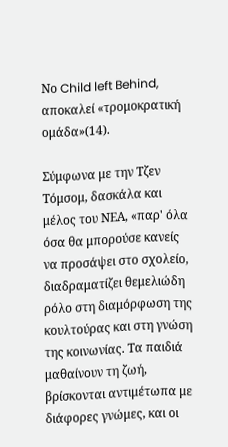Νο Child left Behind, αποκαλεί «τρομοκρατική ομάδα»(14).

Σύμφωνα με την Τζεν Τόμσομ, δασκάλα και μέλος του ΝΕΑ, «παρ' όλα όσα θα μπορούσε κανείς να προσάψει στο σχολείο, διαδραματίζει θεμελιώδη ρόλο στη διαμόρφωση της κουλτούρας και στη γνώση της κοινωνίας. Τα παιδιά μαθαίνουν τη ζωή, βρίσκονται αντιμέτωπα με διάφορες γνώμες, και οι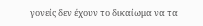γονείς δεν έχουν το δικαίωμα να τα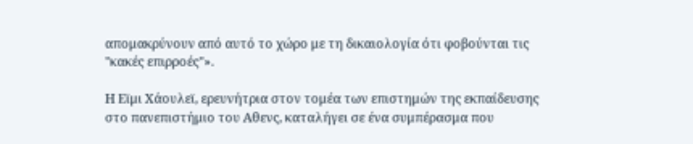απομακρύνουν από αυτό το χώρο με τη δικαιολογία ότι φοβούνται τις "κακές επιρροές"».

Η Εϊμι Χάουλεϊ, ερευνήτρια στον τομέα των επιστημών της εκπαίδευσης στο πανεπιστήμιο του Αθενς, καταλήγει σε ένα συμπέρασμα που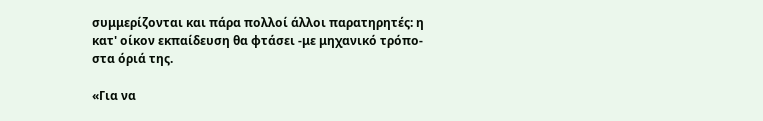συμμερίζονται και πάρα πολλοί άλλοι παρατηρητές: η κατ' οίκον εκπαίδευση θα φτάσει -με μηχανικό τρόπο- στα όριά της.

«Για να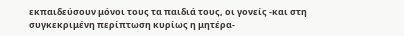εκπαιδεύσουν μόνοι τους τα παιδιά τους, οι γονείς -και στη συγκεκριμένη περίπτωση κυρίως η μητέρα-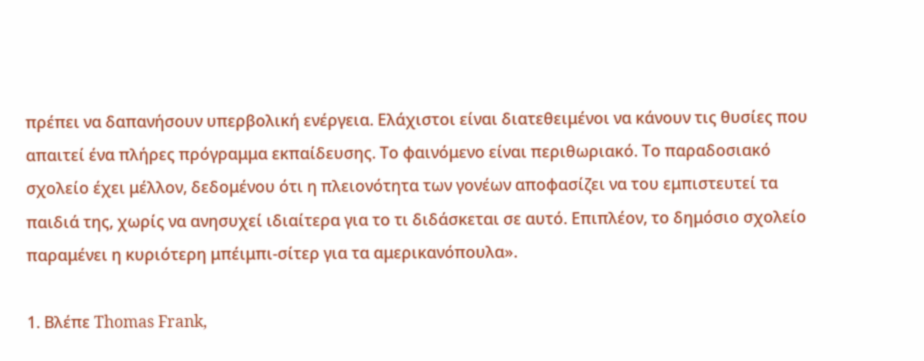πρέπει να δαπανήσουν υπερβολική ενέργεια. Ελάχιστοι είναι διατεθειμένοι να κάνουν τις θυσίες που απαιτεί ένα πλήρες πρόγραμμα εκπαίδευσης. Το φαινόμενο είναι περιθωριακό. Το παραδοσιακό σχολείο έχει μέλλον, δεδομένου ότι η πλειονότητα των γονέων αποφασίζει να του εμπιστευτεί τα παιδιά της, χωρίς να ανησυχεί ιδιαίτερα για το τι διδάσκεται σε αυτό. Επιπλέον, το δημόσιο σχολείο παραμένει η κυριότερη μπέιμπι-σίτερ για τα αμερικανόπουλα».

1. Βλέπε Thomas Frank,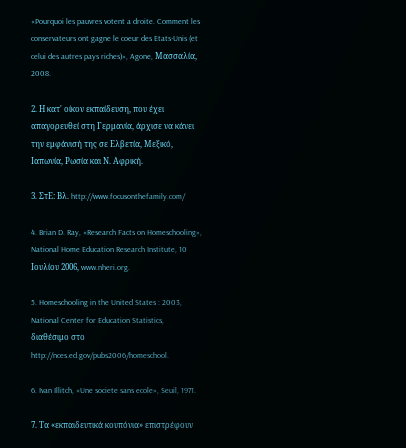«Pourquoi les pauvres votent a droite. Comment les conservateurs ont gagne le coeur des Etats-Unis (et celui des autres pays riches)», Agone, Μασσαλία, 2008.

2. Η κατ' οίκον εκπαίδευση, που έχει απαγορευθεί στη Γερμανία, άρχισε να κάνει την εμφάνισή της σε Ελβετία, Μεξικό, Ιαπωνία, Ρωσία και Ν. Αφρική.

3. ΣτΕ: Βλ. http://www.focusonthefamily.com/

4. Brian D. Ray, «Research Facts on Homeschooling», National Home Education Research Institute, 10 Ιουλίου 2006, www.nheri.org.

5. Homeschooling in the United States : 2003, National Center for Education Statistics, διαθέσιμο στο http://nces.ed.gov/pubs2006/homeschool.

6. Ivan Illitch, «Une societe sans ecole», Seuil, 1971.

7. Τα «εκπαιδευτικά κουπόνια» επιστρέφουν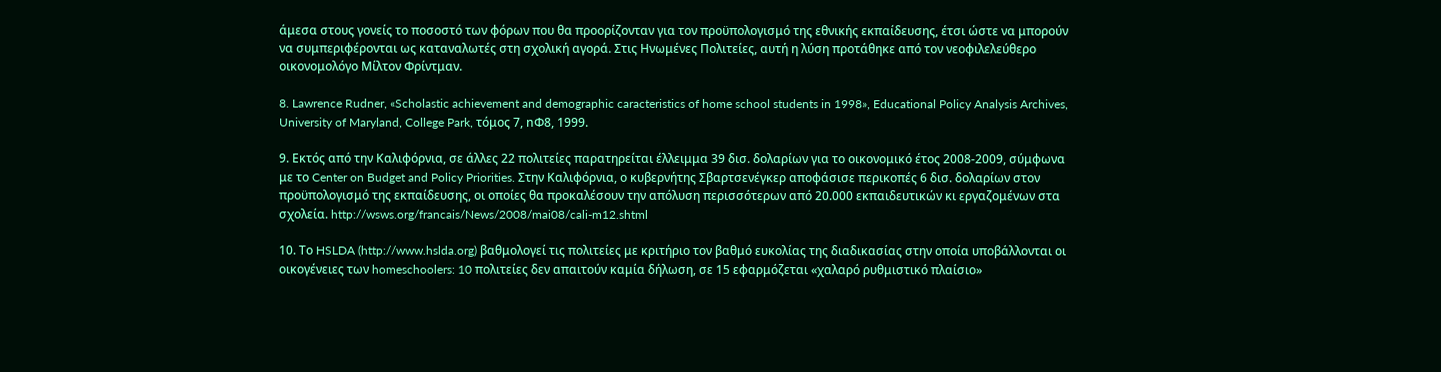άμεσα στους γονείς το ποσοστό των φόρων που θα προορίζονταν για τον προϋπολογισμό της εθνικής εκπαίδευσης, έτσι ώστε να μπορούν να συμπεριφέρονται ως καταναλωτές στη σχολική αγορά. Στις Ηνωμένες Πολιτείες, αυτή η λύση προτάθηκε από τον νεοφιλελεύθερο οικονομολόγο Μίλτον Φρίντμαν.

8. Lawrence Rudner, «Scholastic achievement and demographic caracteristics of home school students in 1998», Educational Policy Analysis Archives, University of Maryland, College Park, τόμος 7, nΦ8, 1999.

9. Εκτός από την Καλιφόρνια, σε άλλες 22 πολιτείες παρατηρείται έλλειμμα 39 δισ. δολαρίων για το οικονομικό έτος 2008-2009, σύμφωνα με το Center on Budget and Policy Priorities. Στην Καλιφόρνια, ο κυβερνήτης Σβαρτσενέγκερ αποφάσισε περικοπές 6 δισ. δολαρίων στον προϋπολογισμό της εκπαίδευσης, οι οποίες θα προκαλέσουν την απόλυση περισσότερων από 20.000 εκπαιδευτικών κι εργαζομένων στα σχολεία. http://wsws.org/francais/News/2008/mai08/cali-m12.shtml

10. Το HSLDA (http://www.hslda.org) βαθμολογεί τις πολιτείες με κριτήριο τον βαθμό ευκολίας της διαδικασίας στην οποία υποβάλλονται οι οικογένειες των homeschoolers: 10 πολιτείες δεν απαιτούν καμία δήλωση, σε 15 εφαρμόζεται «χαλαρό ρυθμιστικό πλαίσιο»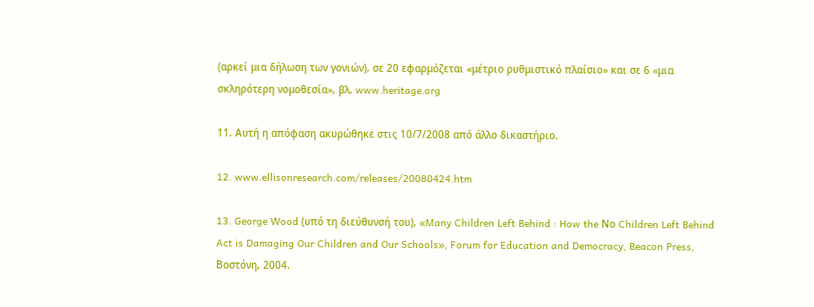(αρκεί μια δήλωση των γονιών), σε 20 εφαρμόζεται «μέτριο ρυθμιστικό πλαίσιο» και σε 6 «μια σκληρότερη νομοθεσία», βλ. www.heritage.org

11. Αυτή η απόφαση ακυρώθηκε στις 10/7/2008 από άλλο δικαστήριο.

12. www.ellisonresearch.com/releases/20080424.htm

13. George Wood (υπό τη διεύθυνσή του), «Many Children Left Behind : How the Νο Children Left Behind Act is Damaging Our Children and Our Schools», Forum for Education and Democracy, Beacon Press, Βοστόνη, 2004.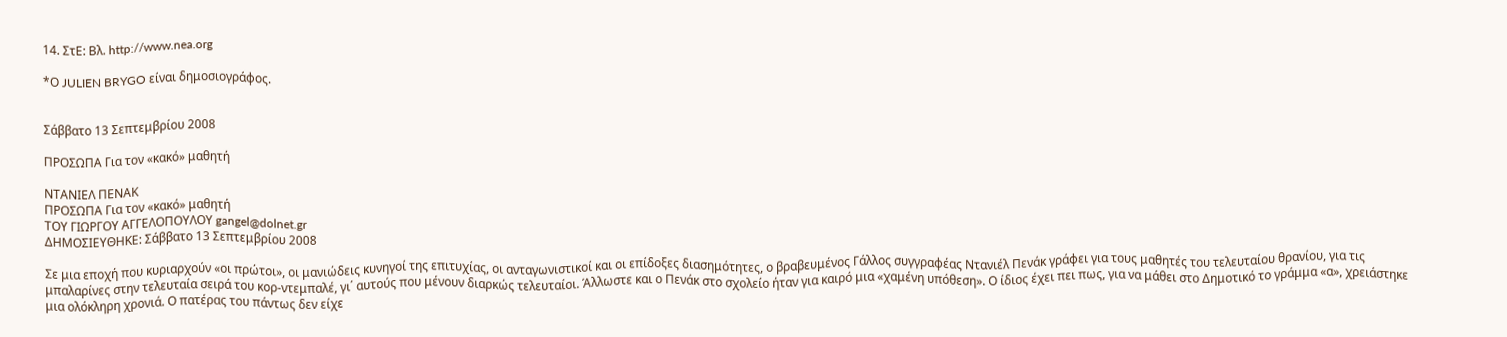14. ΣτΕ: Βλ. http://www.nea.org

*Ο JULIEN BRYGO είναι δημοσιογράφος.


Σάββατο 13 Σεπτεμβρίου 2008

ΠΡΟΣΩΠΑ Για τον «κακό» μαθητή

ΝΤΑΝΙΕΛ ΠΕΝΑΚ
ΠΡΟΣΩΠΑ Για τον «κακό» μαθητή
ΤΟΥ ΓΙΩΡΓΟΥ ΑΓΓΕΛΟΠΟΥΛΟΥ gangel@dolnet.gr
ΔΗΜΟΣΙΕΥΘΗΚΕ: Σάββατο 13 Σεπτεμβρίου 2008

Σε μια εποχή που κυριαρχούν «οι πρώτοι», οι μανιώδεις κυνηγοί της επιτυχίας, οι ανταγωνιστικοί και οι επίδοξες διασημότητες, ο βραβευμένος Γάλλος συγγραφέας Ντανιέλ Πενάκ γράφει για τους μαθητές του τελευταίου θρανίου, για τις μπαλαρίνες στην τελευταία σειρά του κορ-ντεμπαλέ, γι΄ αυτούς που μένουν διαρκώς τελευταίοι. Άλλωστε και ο Πενάκ στο σχολείο ήταν για καιρό μια «χαμένη υπόθεση». Ο ίδιος έχει πει πως, για να μάθει στο Δημοτικό το γράμμα «α», χρειάστηκε μια ολόκληρη χρονιά. Ο πατέρας του πάντως δεν είχε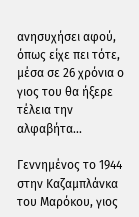ανησυχήσει αφού, όπως είχε πει τότε, μέσα σε 26 χρόνια ο γιος του θα ήξερε τέλεια την αλφαβήτα...

Γεννημένος το 1944 στην Καζαμπλάνκα του Μαρόκου, γιος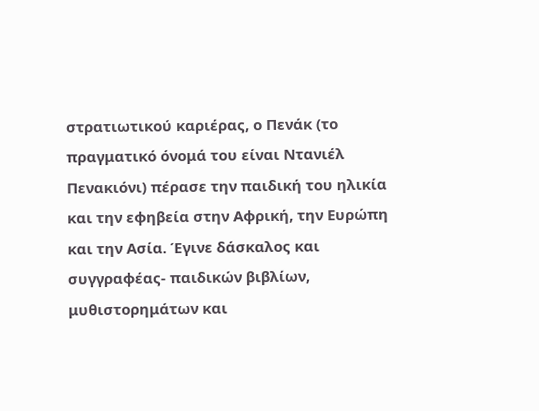στρατιωτικού καριέρας, ο Πενάκ (το πραγματικό όνομά του είναι Ντανιέλ Πενακιόνι) πέρασε την παιδική του ηλικία και την εφηβεία στην Αφρική, την Ευρώπη και την Ασία. Έγινε δάσκαλος και συγγραφέας- παιδικών βιβλίων, μυθιστορημάτων και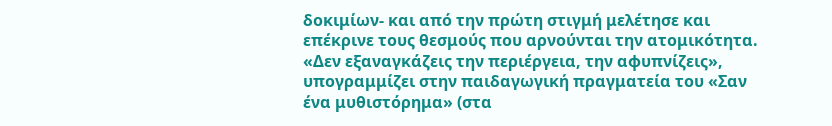δοκιμίων- και από την πρώτη στιγμή μελέτησε και επέκρινε τους θεσμούς που αρνούνται την ατομικότητα. «Δεν εξαναγκάζεις την περιέργεια, την αφυπνίζεις», υπογραμμίζει στην παιδαγωγική πραγματεία του «Σαν ένα μυθιστόρημα» (στα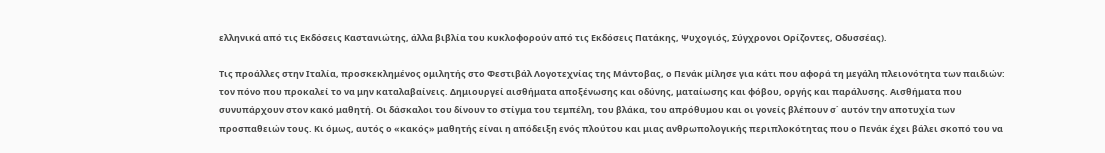ελληνικά από τις Εκδόσεις Καστανιώτης, άλλα βιβλία του κυκλοφορούν από τις Εκδόσεις Πατάκης, Ψυχογιός, Σύγχρονοι Ορίζοντες, Οδυσσέας).

Τις προάλλες στην Ιταλία, προσκεκλημένος ομιλητής στο Φεστιβάλ Λογοτεχνίας της Μάντοβας, ο Πενάκ μίλησε για κάτι που αφορά τη μεγάλη πλειονότητα των παιδιών: τον πόνο που προκαλεί το να μην καταλαβαίνεις. Δημιουργεί αισθήματα αποξένωσης και οδύνης, ματαίωσης και φόβου, οργής και παράλυσης. Αισθήματα που συνυπάρχουν στον κακό μαθητή. Οι δάσκαλοι του δίνουν το στίγμα του τεμπέλη, του βλάκα, του απρόθυμου και οι γονείς βλέπουν σ΄ αυτόν την αποτυχία των προσπαθειών τους. Κι όμως, αυτός ο «κακός» μαθητής είναι η απόδειξη ενός πλούτου και μιας ανθρωπολογικής περιπλοκότητας που ο Πενάκ έχει βάλει σκοπό του να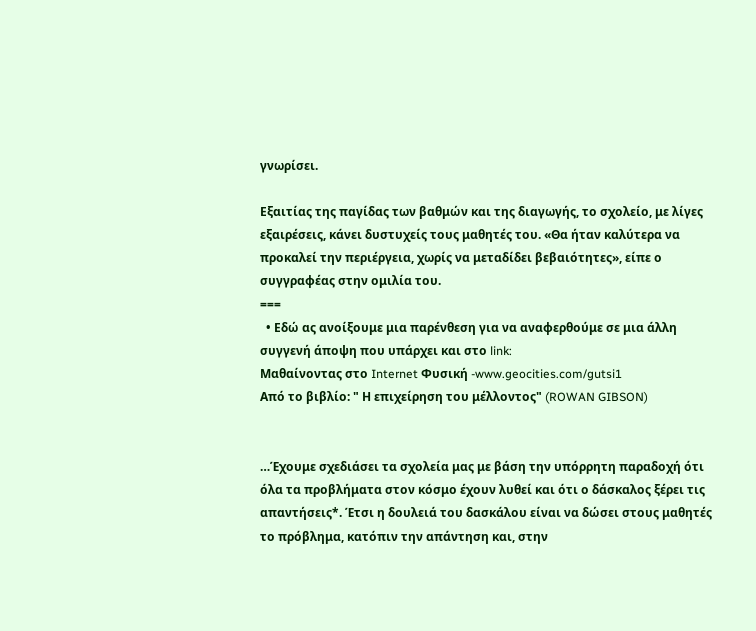γνωρίσει.

Εξαιτίας της παγίδας των βαθμών και της διαγωγής, το σχολείο, με λίγες εξαιρέσεις, κάνει δυστυχείς τους μαθητές του. «Θα ήταν καλύτερα να προκαλεί την περιέργεια, χωρίς να μεταδίδει βεβαιότητες», είπε ο συγγραφέας στην ομιλία του.
===
  • Εδώ ας ανοίξουμε μια παρένθεση για να αναφερθούμε σε μια άλλη συγγενή άποψη που υπάρχει και στο link:
Mαθαίνοντας στο Internet Φυσική -www.geocities.com/gutsi1
Από το βιβλίο: " Η επιχείρηση του μέλλοντος" (ROWAN GIBSON)


…Έχουμε σχεδιάσει τα σχολεία μας με βάση την υπόρρητη παραδοχή ότι όλα τα προβλήματα στον κόσμο έχουν λυθεί και ότι ο δάσκαλος ξέρει τις απαντήσεις*. Έτσι η δουλειά του δασκάλου είναι να δώσει στους μαθητές το πρόβλημα, κατόπιν την απάντηση και, στην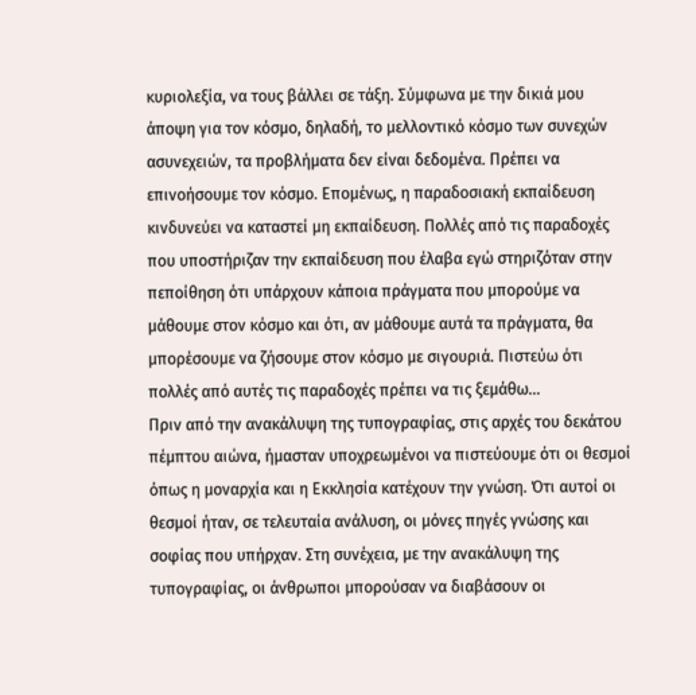κυριολεξία, να τους βάλλει σε τάξη. Σύμφωνα με την δικιά μου άποψη για τον κόσμο, δηλαδή, το μελλοντικό κόσμο των συνεχών ασυνεχειών, τα προβλήματα δεν είναι δεδομένα. Πρέπει να επινοήσουμε τον κόσμο. Επομένως, η παραδοσιακή εκπαίδευση κινδυνεύει να καταστεί μη εκπαίδευση. Πολλές από τις παραδοχές που υποστήριζαν την εκπαίδευση που έλαβα εγώ στηριζόταν στην πεποίθηση ότι υπάρχουν κάποια πράγματα που μπορούμε να μάθουμε στον κόσμο και ότι, αν μάθουμε αυτά τα πράγματα, θα μπορέσουμε να ζήσουμε στον κόσμο με σιγουριά. Πιστεύω ότι πολλές από αυτές τις παραδοχές πρέπει να τις ξεμάθω…
Πριν από την ανακάλυψη της τυπογραφίας, στις αρχές του δεκάτου πέμπτου αιώνα, ήμασταν υποχρεωμένοι να πιστεύουμε ότι οι θεσμοί όπως η μοναρχία και η Εκκλησία κατέχουν την γνώση. Ότι αυτοί οι θεσμοί ήταν, σε τελευταία ανάλυση, οι μόνες πηγές γνώσης και σοφίας που υπήρχαν. Στη συνέχεια, με την ανακάλυψη της τυπογραφίας, οι άνθρωποι μπορούσαν να διαβάσουν οι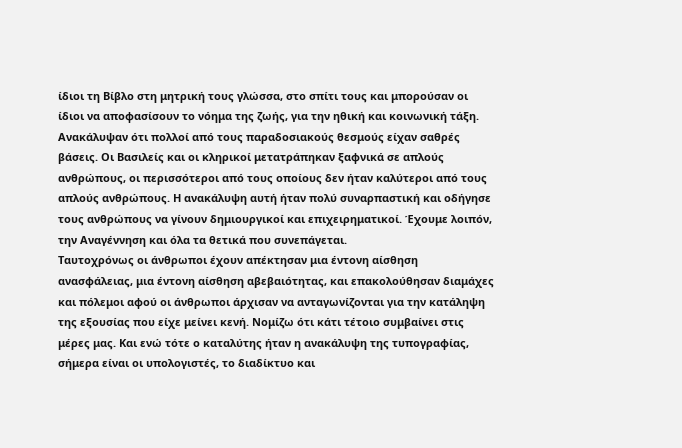ίδιοι τη Βίβλο στη μητρική τους γλώσσα, στο σπίτι τους και μπορούσαν οι ίδιοι να αποφασίσουν το νόημα της ζωής, για την ηθική και κοινωνική τάξη. Ανακάλυψαν ότι πολλοί από τους παραδοσιακούς θεσμούς είχαν σαθρές βάσεις. Οι Βασιλείς και οι κληρικοί μετατράπηκαν ξαφνικά σε απλούς ανθρώπους, οι περισσότεροι από τους οποίους δεν ήταν καλύτεροι από τους απλούς ανθρώπους. Η ανακάλυψη αυτή ήταν πολύ συναρπαστική και οδήγησε τους ανθρώπους να γίνουν δημιουργικοί και επιχειρηματικοί. Έχουμε λοιπόν, την Αναγέννηση και όλα τα θετικά που συνεπάγεται.
Ταυτοχρόνως οι άνθρωποι έχουν απέκτησαν μια έντονη αίσθηση ανασφάλειας, μια έντονη αίσθηση αβεβαιότητας, και επακολούθησαν διαμάχες και πόλεμοι αφού οι άνθρωποι άρχισαν να ανταγωνίζονται για την κατάληψη της εξουσίας που είχε μείνει κενή. Νομίζω ότι κάτι τέτοιο συμβαίνει στις μέρες μας. Και ενώ τότε ο καταλύτης ήταν η ανακάλυψη της τυπογραφίας, σήμερα είναι οι υπολογιστές, το διαδίκτυο και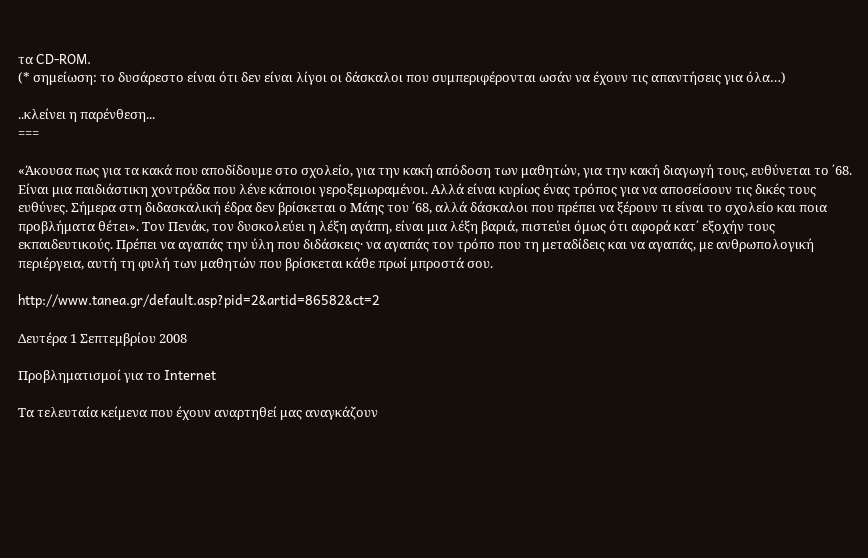τα CD-ROM.
(* σημείωση: το δυσάρεστο είναι ότι δεν είναι λίγοι οι δάσκαλοι που συμπεριφέρονται ωσάν να έχουν τις απαντήσεις για όλα…)

..κλείνει η παρένθεση...
===

«Άκουσα πως για τα κακά που αποδίδουμε στο σχολείο, για την κακή απόδοση των μαθητών, για την κακή διαγωγή τους, ευθύνεται το ΄68. Είναι μια παιδιάστικη χοντράδα που λένε κάποιοι γεροξεμωραμένοι. Αλλά είναι κυρίως ένας τρόπος για να αποσείσουν τις δικές τους ευθύνες. Σήμερα στη διδασκαλική έδρα δεν βρίσκεται ο Μάης του ΄68, αλλά δάσκαλοι που πρέπει να ξέρουν τι είναι το σχολείο και ποια προβλήματα θέτει». Τον Πενάκ, τον δυσκολεύει η λέξη αγάπη, είναι μια λέξη βαριά, πιστεύει όμως ότι αφορά κατ΄ εξοχήν τους εκπαιδευτικούς. Πρέπει να αγαπάς την ύλη που διδάσκεις· να αγαπάς τον τρόπο που τη μεταδίδεις και να αγαπάς, με ανθρωπολογική περιέργεια, αυτή τη φυλή των μαθητών που βρίσκεται κάθε πρωί μπροστά σου.

http://www.tanea.gr/default.asp?pid=2&artid=86582&ct=2

Δευτέρα 1 Σεπτεμβρίου 2008

Προβληματισμοί για το Internet

Τα τελευταία κείμενα που έχουν αναρτηθεί μας αναγκάζουν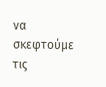να σκεφτούμε τις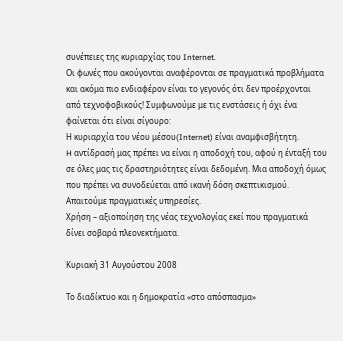συνέπειες της κυριαρχίας του Internet.
Οι φωνές που ακούγονται αναφέρονται σε πραγματικά προβλήματα και ακόμα πιο ενδιαφέρον είναι το γεγονός ότι δεν προέρχονται από τεχνοφοβικούς! Συμφωνούμε με τις ενστάσεις ή όχι ένα φαίνεται ότι είναι σίγουρο:
Η κυριαρχία του νέου μέσου(Internet) είναι αναμφισβήτητη.
H αντίδρασή μας πρέπει να είναι η αποδοχή του, αφού η ένταξή του σε όλες μας τις δραστηριότητες είναι δεδομένη. Μια αποδοχή όμως που πρέπει να συνοδεύεται από ικανή δόση σκεπτικισμού.
Απαιτούμε πραγματικές υπηρεσίες.
Χρήση – αξιοποίηση της νέας τεχνολογίας εκεί που πραγματικά δίνει σοβαρά πλεονεκτήματα.

Κυριακή 31 Αυγούστου 2008

Το διαδίκτυο και η δημοκρατία «στο απόσπασμα»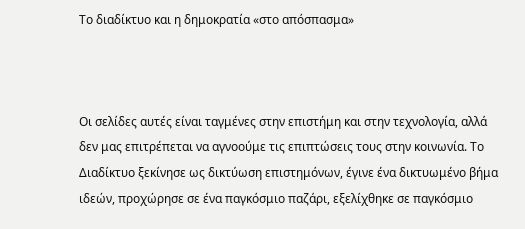Το διαδίκτυο και η δημοκρατία «στο απόσπασμα»



Οι σελίδες αυτές είναι ταγμένες στην επιστήμη και στην τεχνολογία, αλλά δεν μας επιτρέπεται να αγνοούμε τις επιπτώσεις τους στην κοινωνία. Το Διαδίκτυο ξεκίνησε ως δικτύωση επιστημόνων, έγινε ένα δικτυωμένο βήμα ιδεών, προχώρησε σε ένα παγκόσμιο παζάρι, εξελίχθηκε σε παγκόσμιο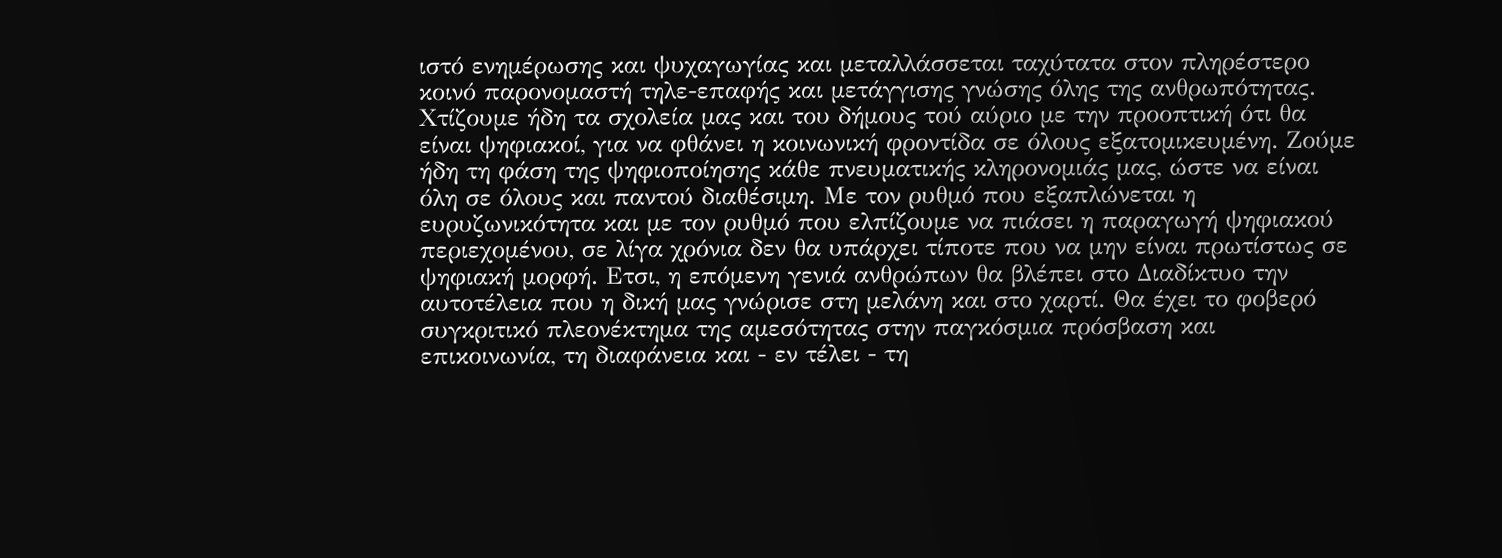ιστό ενημέρωσης και ψυχαγωγίας και μεταλλάσσεται ταχύτατα στον πληρέστερο κοινό παρονομαστή τηλε-επαφής και μετάγγισης γνώσης όλης της ανθρωπότητας. Χτίζουμε ήδη τα σχολεία μας και του δήμους τού αύριο με την προοπτική ότι θα είναι ψηφιακοί, για να φθάνει η κοινωνική φροντίδα σε όλους εξατομικευμένη. Ζούμε ήδη τη φάση της ψηφιοποίησης κάθε πνευματικής κληρονομιάς μας, ώστε να είναι όλη σε όλους και παντού διαθέσιμη. Με τον ρυθμό που εξαπλώνεται η ευρυζωνικότητα και με τον ρυθμό που ελπίζουμε να πιάσει η παραγωγή ψηφιακού περιεχομένου, σε λίγα χρόνια δεν θα υπάρχει τίποτε που να μην είναι πρωτίστως σε ψηφιακή μορφή. Ετσι, η επόμενη γενιά ανθρώπων θα βλέπει στο Διαδίκτυο την αυτοτέλεια που η δική μας γνώρισε στη μελάνη και στο χαρτί. Θα έχει το φοβερό συγκριτικό πλεονέκτημα της αμεσότητας στην παγκόσμια πρόσβαση και επικοινωνία, τη διαφάνεια και - εν τέλει - τη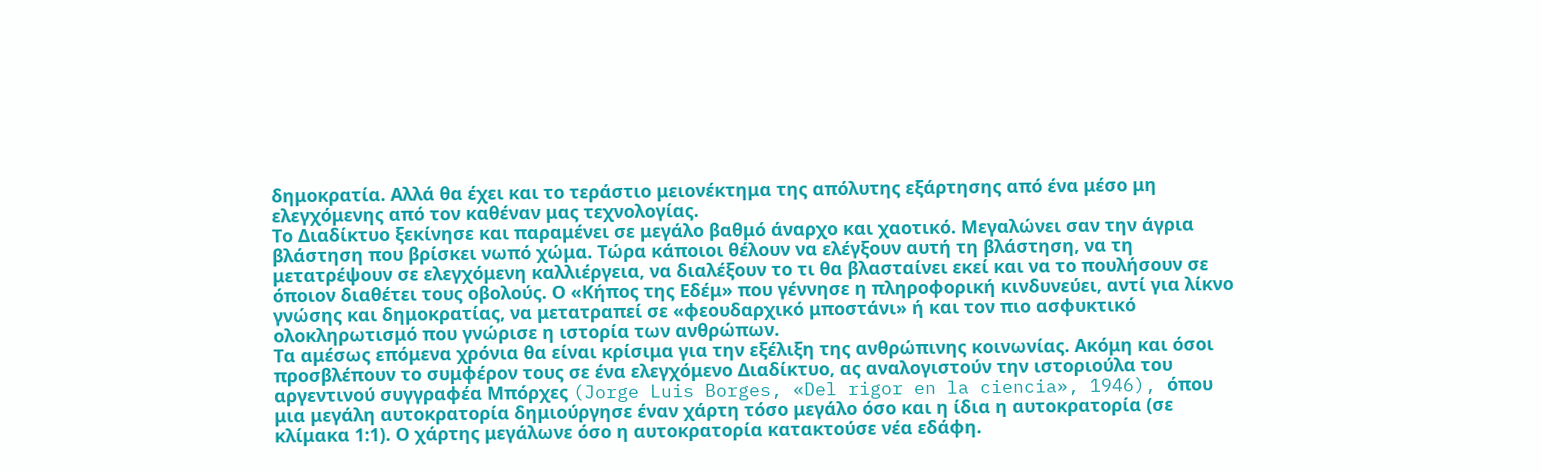δημοκρατία. Αλλά θα έχει και το τεράστιο μειονέκτημα της απόλυτης εξάρτησης από ένα μέσο μη ελεγχόμενης από τον καθέναν μας τεχνολογίας.
Το Διαδίκτυο ξεκίνησε και παραμένει σε μεγάλο βαθμό άναρχο και χαοτικό. Μεγαλώνει σαν την άγρια βλάστηση που βρίσκει νωπό χώμα. Τώρα κάποιοι θέλουν να ελέγξουν αυτή τη βλάστηση, να τη μετατρέψουν σε ελεγχόμενη καλλιέργεια, να διαλέξουν το τι θα βλασταίνει εκεί και να το πουλήσουν σε όποιον διαθέτει τους οβολούς. Ο «Κήπος της Εδέμ» που γέννησε η πληροφορική κινδυνεύει, αντί για λίκνο γνώσης και δημοκρατίας, να μετατραπεί σε «φεουδαρχικό μποστάνι» ή και τον πιο ασφυκτικό ολοκληρωτισμό που γνώρισε η ιστορία των ανθρώπων.
Τα αμέσως επόμενα χρόνια θα είναι κρίσιμα για την εξέλιξη της ανθρώπινης κοινωνίας. Ακόμη και όσοι προσβλέπουν το συμφέρον τους σε ένα ελεγχόμενο Διαδίκτυο, ας αναλογιστούν την ιστοριούλα του αργεντινού συγγραφέα Μπόρχες (Jorge Luis Borges, «Del rigor en la ciencia», 1946), όπου μια μεγάλη αυτοκρατορία δημιούργησε έναν χάρτη τόσο μεγάλο όσο και η ίδια η αυτοκρατορία (σε κλίμακα 1:1). Ο χάρτης μεγάλωνε όσο η αυτοκρατορία κατακτούσε νέα εδάφη.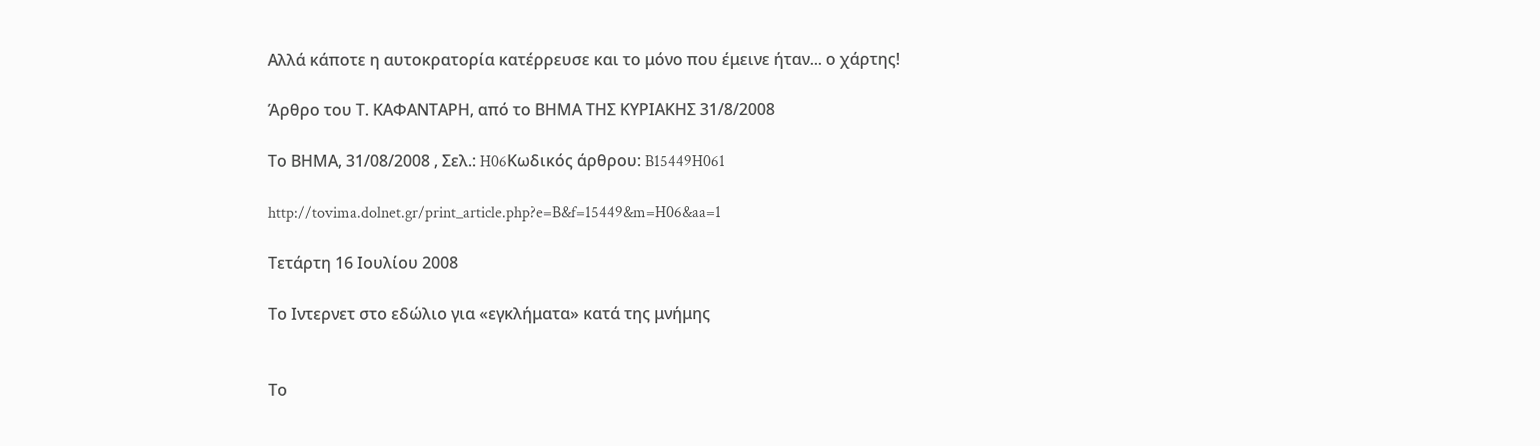Αλλά κάποτε η αυτοκρατορία κατέρρευσε και το μόνο που έμεινε ήταν... ο χάρτης!

Άρθρο του Τ. ΚΑΦΑΝΤΑΡΗ, από το ΒΗΜΑ ΤΗΣ ΚΥΡΙΑΚΗΣ 31/8/2008

Το ΒΗΜΑ, 31/08/2008 , Σελ.: H06Κωδικός άρθρου: B15449H061

http://tovima.dolnet.gr/print_article.php?e=B&f=15449&m=H06&aa=1

Τετάρτη 16 Ιουλίου 2008

Το Iντερνετ στο εδώλιο για «εγκλήματα» κατά της μνήμης


Το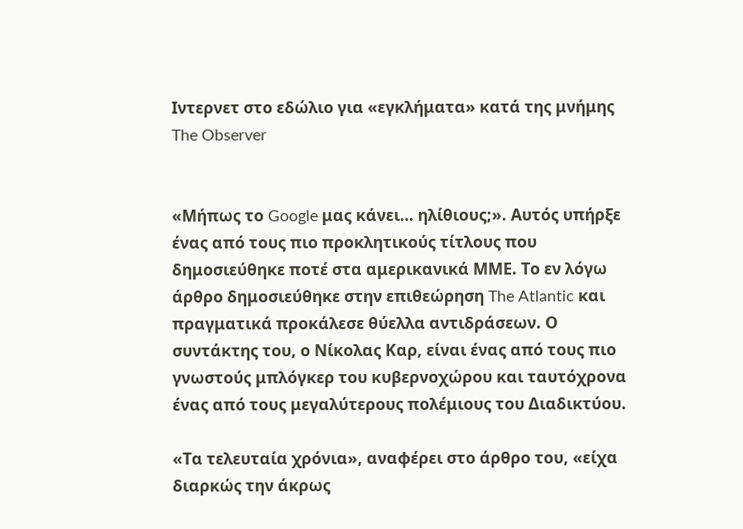Iντερνετ στο εδώλιο για «εγκλήματα» κατά της μνήμης
The Observer


«Μήπως το Google μας κάνει… ηλίθιους;». Αυτός υπήρξε ένας από τους πιο προκλητικούς τίτλους που δημοσιεύθηκε ποτέ στα αμερικανικά ΜΜΕ. Το εν λόγω άρθρο δημοσιεύθηκε στην επιθεώρηση The Atlantic και πραγματικά προκάλεσε θύελλα αντιδράσεων. Ο συντάκτης του, ο Νίκολας Καρ, είναι ένας από τους πιο γνωστούς μπλόγκερ του κυβερνοχώρου και ταυτόχρονα ένας από τους μεγαλύτερους πολέμιους του Διαδικτύου.

«Τα τελευταία χρόνια», αναφέρει στο άρθρο του, «είχα διαρκώς την άκρως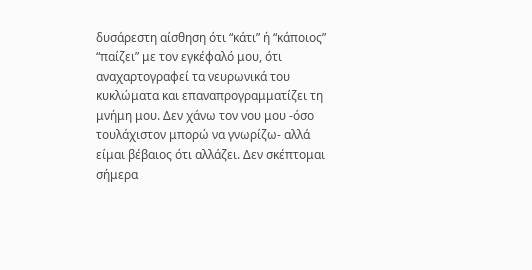δυσάρεστη αίσθηση ότι “κάτι” ή “κάποιος” “παίζει” με τον εγκέφαλό μου, ότι αναχαρτογραφεί τα νευρωνικά του κυκλώματα και επαναπρογραμματίζει τη μνήμη μου. Δεν χάνω τον νου μου -όσο τουλάχιστον μπορώ να γνωρίζω- αλλά είμαι βέβαιος ότι αλλάζει. Δεν σκέπτομαι σήμερα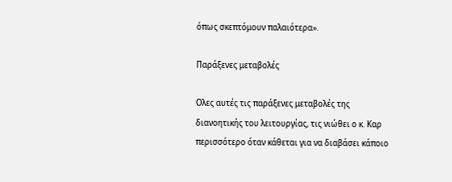όπως σκεπτόμουν παλαιότερα».

Παράξενες μεταβολές

Ολες αυτές τις παράξενες μεταβολές της διανοητικής του λειτουργίας, τις νιώθει ο κ. Καρ περισσότερο όταν κάθεται για να διαβάσει κάποιο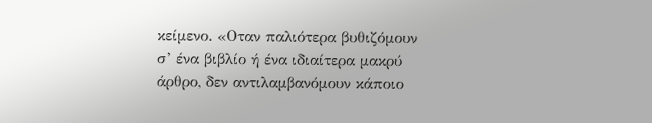κείμενο. «Οταν παλιότερα βυθιζόμουν σ’ ένα βιβλίο ή ένα ιδιαίτερα μακρύ άρθρο, δεν αντιλαμβανόμουν κάποιο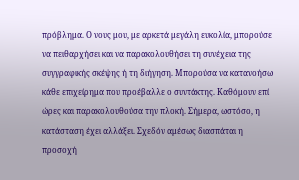πρόβλημα. Ο νους μου, με αρκετά μεγάλη ευκολία, μπορούσε να πειθαρχήσει και να παρακολουθήσει τη συνέχεια της συγγραφικής σκέψης ή τη διήγηση. Μπορούσα να κατανοήσω κάθε επιχείρημα που προέβαλλε ο συντάκτης. Καθόμουν επί ώρες και παρακολουθούσα την πλοκή. Σήμερα, ωστόσο, η κατάσταση έχει αλλάξει. Σχεδόν αμέσως διασπάται η προσοχή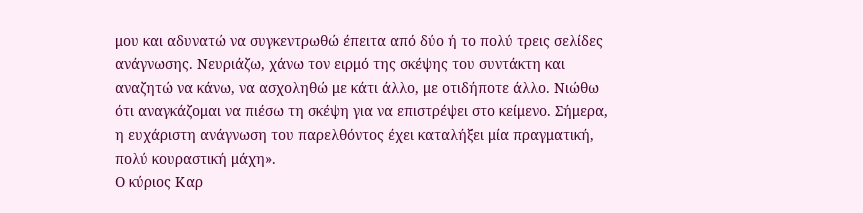μου και αδυνατώ να συγκεντρωθώ έπειτα από δύο ή το πολύ τρεις σελίδες ανάγνωσης. Νευριάζω, χάνω τον ειρμό της σκέψης του συντάκτη και αναζητώ να κάνω, να ασχοληθώ με κάτι άλλο, με οτιδήποτε άλλο. Νιώθω ότι αναγκάζομαι να πιέσω τη σκέψη για να επιστρέψει στο κείμενο. Σήμερα, η ευχάριστη ανάγνωση του παρελθόντος έχει καταλήξει μία πραγματική, πολύ κουραστική μάχη».
Ο κύριος Καρ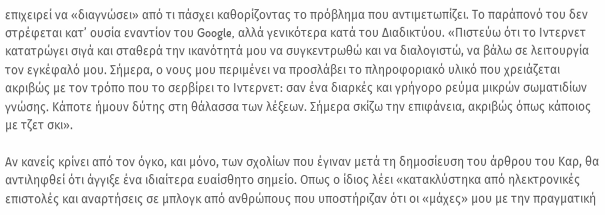επιχειρεί να «διαγνώσει» από τι πάσχει καθορίζοντας το πρόβλημα που αντιμετωπίζει. Το παράπονό του δεν στρέφεται κατ’ ουσία εναντίον του Google, αλλά γενικότερα κατά του Διαδικτύου. «Πιστεύω ότι το Ιντερνετ κατατρώγει σιγά και σταθερά την ικανότητά μου να συγκεντρωθώ και να διαλογιστώ, να βάλω σε λειτουργία τον εγκέφαλό μου. Σήμερα, ο νους μου περιμένει να προσλάβει το πληροφοριακό υλικό που χρειάζεται ακριβώς με τον τρόπο που το σερβίρει το Ιντερνετ: σαν ένα διαρκές και γρήγορο ρεύμα μικρών σωματιδίων γνώσης. Κάποτε ήμουν δύτης στη θάλασσα των λέξεων. Σήμερα σκίζω την επιφάνεια, ακριβώς όπως κάποιος με τζετ σκι».

Αν κανείς κρίνει από τον όγκο, και μόνο, των σχολίων που έγιναν μετά τη δημοσίευση του άρθρου του Καρ, θα αντιληφθεί ότι άγγιξε ένα ιδιαίτερα ευαίσθητο σημείο. Οπως ο ίδιος λέει «κατακλύστηκα από ηλεκτρονικές επιστολές και αναρτήσεις σε μπλογκ από ανθρώπους που υποστήριζαν ότι οι «μάχες» μου με την πραγματική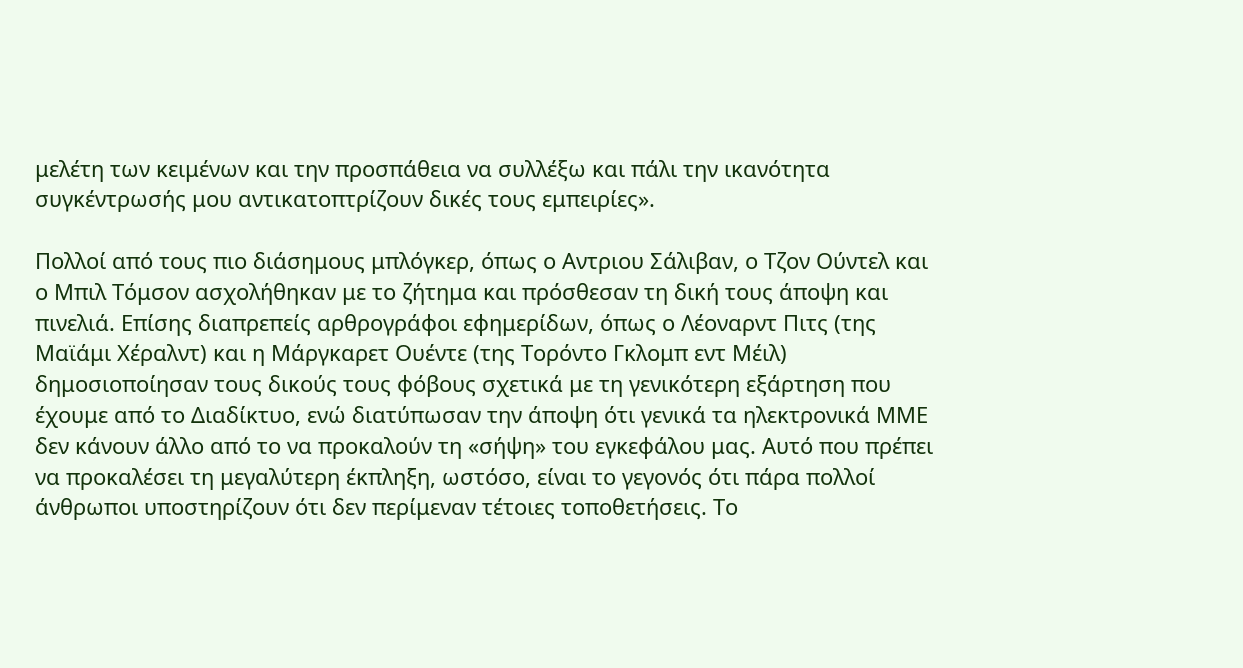μελέτη των κειμένων και την προσπάθεια να συλλέξω και πάλι την ικανότητα συγκέντρωσής μου αντικατοπτρίζουν δικές τους εμπειρίες».

Πολλοί από τους πιο διάσημους μπλόγκερ, όπως ο Αντριου Σάλιβαν, ο Τζον Ούντελ και ο Μπιλ Τόμσον ασχολήθηκαν με το ζήτημα και πρόσθεσαν τη δική τους άποψη και πινελιά. Επίσης διαπρεπείς αρθρογράφοι εφημερίδων, όπως ο Λέοναρντ Πιτς (της Μαϊάμι Χέραλντ) και η Μάργκαρετ Ουέντε (της Τορόντο Γκλομπ εντ Μέιλ) δημοσιοποίησαν τους δικούς τους φόβους σχετικά με τη γενικότερη εξάρτηση που έχουμε από το Διαδίκτυο, ενώ διατύπωσαν την άποψη ότι γενικά τα ηλεκτρονικά ΜΜΕ δεν κάνουν άλλο από το να προκαλούν τη «σήψη» του εγκεφάλου μας. Αυτό που πρέπει να προκαλέσει τη μεγαλύτερη έκπληξη, ωστόσο, είναι το γεγονός ότι πάρα πολλοί άνθρωποι υποστηρίζουν ότι δεν περίμεναν τέτοιες τοποθετήσεις. Το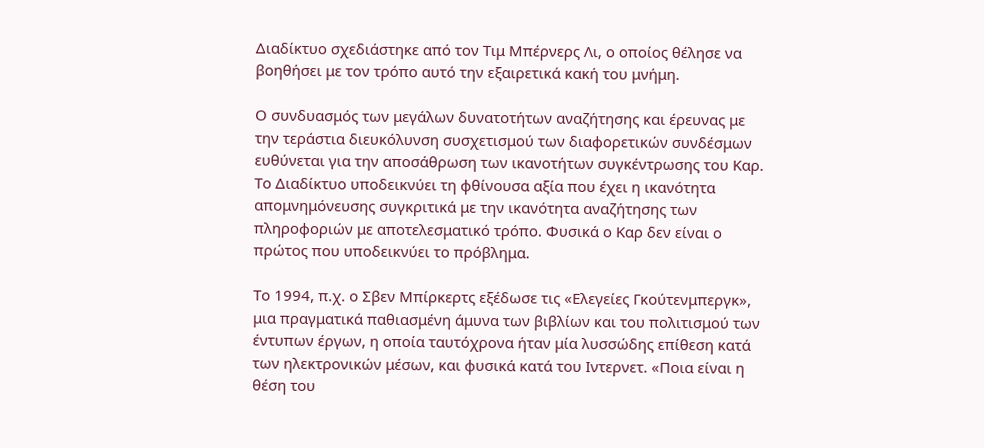Διαδίκτυο σχεδιάστηκε από τον Τιμ Μπέρνερς Λι, ο οποίος θέλησε να βοηθήσει με τον τρόπο αυτό την εξαιρετικά κακή του μνήμη.

Ο συνδυασμός των μεγάλων δυνατοτήτων αναζήτησης και έρευνας με την τεράστια διευκόλυνση συσχετισμού των διαφορετικών συνδέσμων ευθύνεται για την αποσάθρωση των ικανοτήτων συγκέντρωσης του Καρ.
Το Διαδίκτυο υποδεικνύει τη φθίνουσα αξία που έχει η ικανότητα απομνημόνευσης συγκριτικά με την ικανότητα αναζήτησης των πληροφοριών με αποτελεσματικό τρόπο. Φυσικά ο Καρ δεν είναι ο πρώτος που υποδεικνύει το πρόβλημα.

Το 1994, π.χ. ο Σβεν Μπίρκερτς εξέδωσε τις «Ελεγείες Γκούτενμπεργκ», μια πραγματικά παθιασμένη άμυνα των βιβλίων και του πολιτισμού των έντυπων έργων, η οποία ταυτόχρονα ήταν μία λυσσώδης επίθεση κατά των ηλεκτρονικών μέσων, και φυσικά κατά του Ιντερνετ. «Ποια είναι η θέση του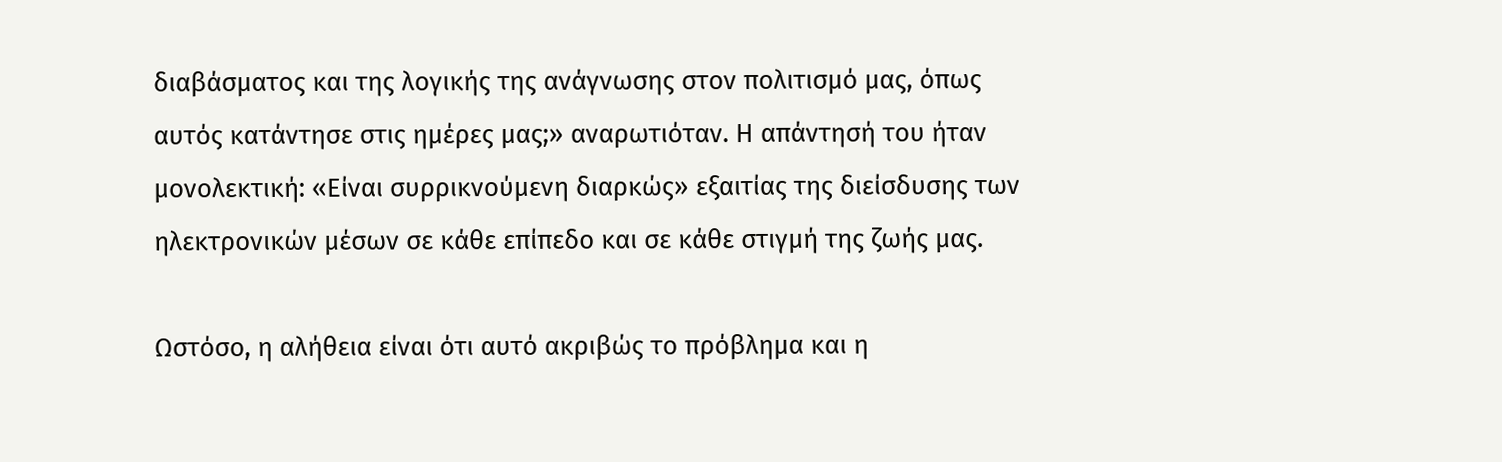διαβάσματος και της λογικής της ανάγνωσης στον πολιτισμό μας, όπως αυτός κατάντησε στις ημέρες μας;» αναρωτιόταν. Η απάντησή του ήταν μονολεκτική: «Είναι συρρικνούμενη διαρκώς» εξαιτίας της διείσδυσης των ηλεκτρονικών μέσων σε κάθε επίπεδο και σε κάθε στιγμή της ζωής μας.

Ωστόσο, η αλήθεια είναι ότι αυτό ακριβώς το πρόβλημα και η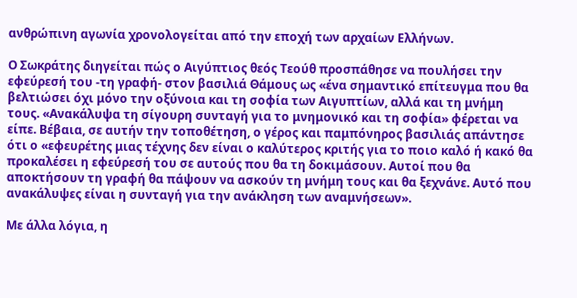ανθρώπινη αγωνία χρονολογείται από την εποχή των αρχαίων Ελλήνων.

Ο Σωκράτης διηγείται πώς ο Αιγύπτιος θεός Τεούθ προσπάθησε να πουλήσει την εφεύρεσή του -τη γραφή- στον βασιλιά Θάμους ως «ένα σημαντικό επίτευγμα που θα βελτιώσει όχι μόνο την οξύνοια και τη σοφία των Αιγυπτίων, αλλά και τη μνήμη τους. «Ανακάλυψα τη σίγουρη συνταγή για το μνημονικό και τη σοφία» φέρεται να είπε. Βέβαια, σε αυτήν την τοποθέτηση, ο γέρος και παμπόνηρος βασιλιάς απάντησε ότι ο «εφευρέτης μιας τέχνης δεν είναι ο καλύτερος κριτής για το ποιο καλό ή κακό θα προκαλέσει η εφεύρεσή του σε αυτούς που θα τη δοκιμάσουν. Αυτοί που θα αποκτήσουν τη γραφή θα πάψουν να ασκούν τη μνήμη τους και θα ξεχνάνε. Αυτό που ανακάλυψες είναι η συνταγή για την ανάκληση των αναμνήσεων».

Με άλλα λόγια, η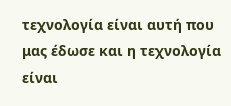τεχνολογία είναι αυτή που μας έδωσε και η τεχνολογία είναι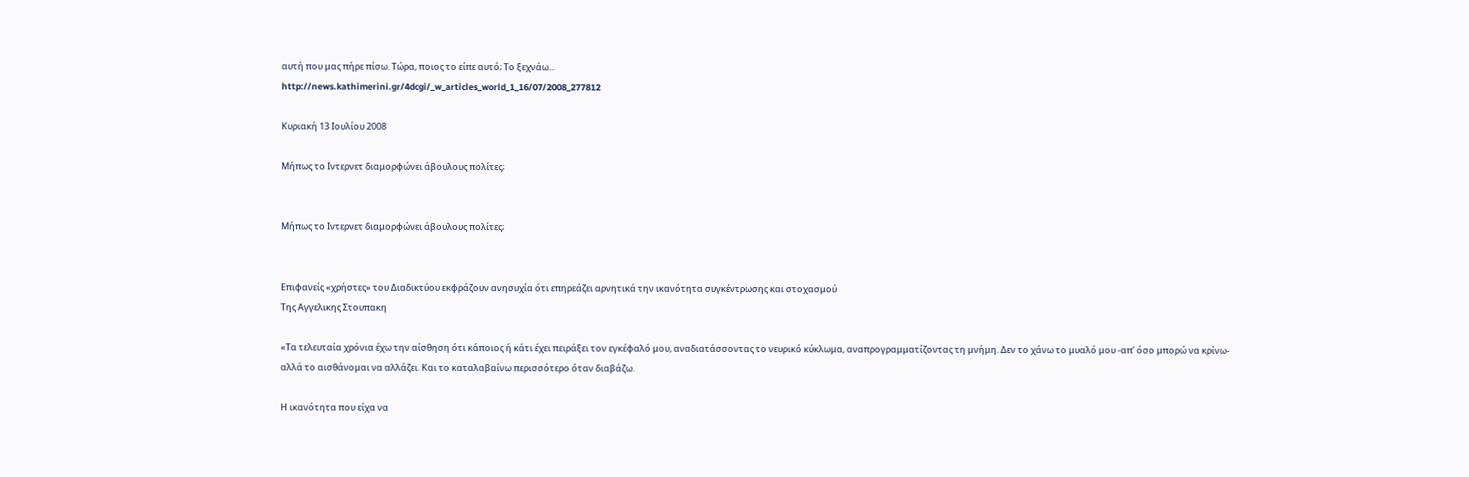αυτή που μας πήρε πίσω. Τώρα, ποιος το είπε αυτό; Το ξεχνάω...
http://news.kathimerini.gr/4dcgi/_w_articles_world_1_16/07/2008_277812

Κυριακή 13 Ιουλίου 2008

Μήπως το Ιντερνετ διαμορφώνει άβουλους πολίτες;


Μήπως το Ιντερνετ διαμορφώνει άβουλους πολίτες;


Επιφανείς «χρήστες» του Διαδικτύου εκφράζουν ανησυχία ότι επηρεάζει αρνητικά την ικανότητα συγκέντρωσης και στοχασμού
Της Αγγελικης Στουπακη

«Τα τελευταία χρόνια έχω την αίσθηση ότι κάποιος ή κάτι έχει πειράξει τον εγκέφαλό μου, αναδιατάσσοντας το νευρικό κύκλωμα, αναπρογραμματίζοντας τη μνήμη. Δεν το χάνω το μυαλό μου -απ’ όσο μπορώ να κρίνω- αλλά το αισθάνομαι να αλλάζει. Και το καταλαβαίνω περισσότερο όταν διαβάζω.

Η ικανότητα που είχα να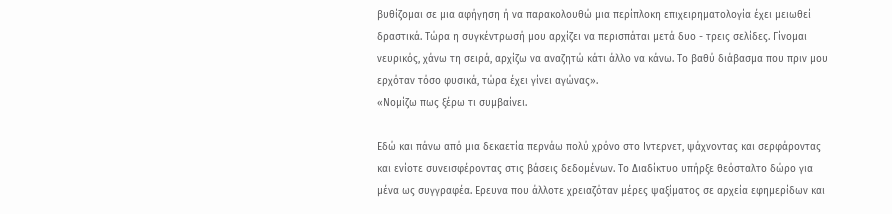βυθίζομαι σε μια αφήγηση ή να παρακολουθώ μια περίπλοκη επιχειρηματολογία έχει μειωθεί δραστικά. Τώρα η συγκέντρωσή μου αρχίζει να περισπάται μετά δυο - τρεις σελίδες. Γίνομαι νευρικός, χάνω τη σειρά, αρχίζω να αναζητώ κάτι άλλο να κάνω. Το βαθύ διάβασμα που πριν μου ερχόταν τόσο φυσικά, τώρα έχει γίνει αγώνας».
«Νομίζω πως ξέρω τι συμβαίνει.

Εδώ και πάνω από μια δεκαετία περνάω πολύ χρόνο στο Ιντερνετ, ψάχνοντας και σερφάροντας και ενίοτε συνεισφέροντας στις βάσεις δεδομένων. Το Διαδίκτυο υπήρξε θεόσταλτο δώρο για μένα ως συγγραφέα. Ερευνα που άλλοτε χρειαζόταν μέρες ψαξίματος σε αρχεία εφημερίδων και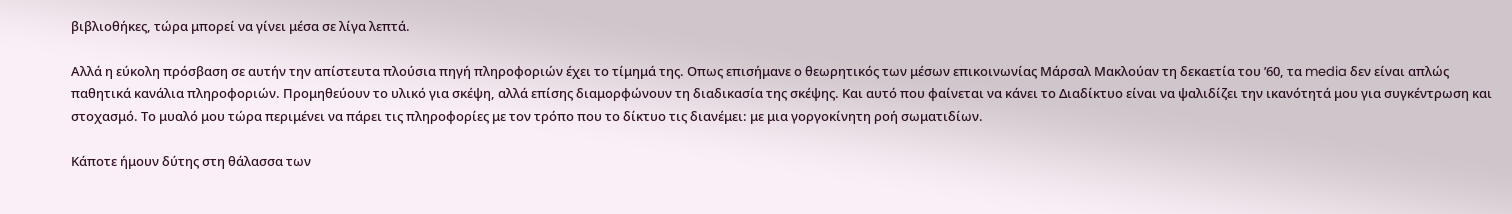βιβλιοθήκες, τώρα μπορεί να γίνει μέσα σε λίγα λεπτά.

Αλλά η εύκολη πρόσβαση σε αυτήν την απίστευτα πλούσια πηγή πληροφοριών έχει το τίμημά της. Οπως επισήμανε ο θεωρητικός των μέσων επικοινωνίας Μάρσαλ Μακλούαν τη δεκαετία του ’60, τα media δεν είναι απλώς παθητικά κανάλια πληροφοριών. Προμηθεύουν το υλικό για σκέψη, αλλά επίσης διαμορφώνουν τη διαδικασία της σκέψης. Και αυτό που φαίνεται να κάνει το Διαδίκτυο είναι να ψαλιδίζει την ικανότητά μου για συγκέντρωση και στοχασμό. Το μυαλό μου τώρα περιμένει να πάρει τις πληροφορίες με τον τρόπο που το δίκτυο τις διανέμει: με μια γοργοκίνητη ροή σωματιδίων.

Κάποτε ήμουν δύτης στη θάλασσα των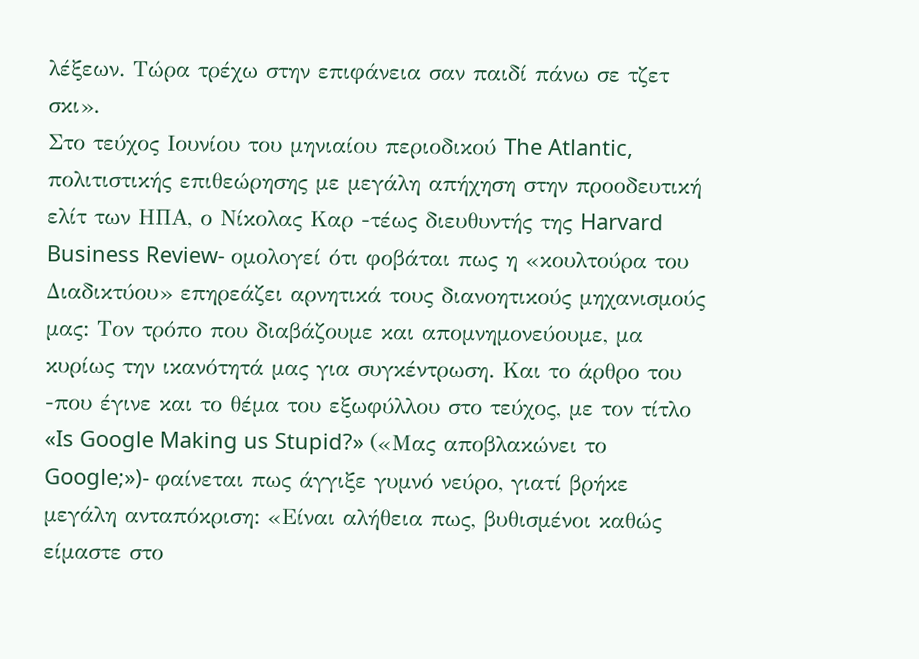λέξεων. Τώρα τρέχω στην επιφάνεια σαν παιδί πάνω σε τζετ σκι».
Στο τεύχος Ιουνίου του μηνιαίου περιοδικού The Atlantic, πολιτιστικής επιθεώρησης με μεγάλη απήχηση στην προοδευτική ελίτ των ΗΠΑ, ο Νίκολας Καρ -τέως διευθυντής της Harvard Business Review- ομολογεί ότι φοβάται πως η «κουλτούρα του Διαδικτύου» επηρεάζει αρνητικά τους διανοητικούς μηχανισμούς μας: Τον τρόπο που διαβάζουμε και απομνημονεύουμε, μα κυρίως την ικανότητά μας για συγκέντρωση. Και το άρθρο του -που έγινε και το θέμα του εξωφύλλου στο τεύχος, με τον τίτλο «Is Google Making us Stupid?» («Μας αποβλακώνει το Google;»)- φαίνεται πως άγγιξε γυμνό νεύρο, γιατί βρήκε μεγάλη ανταπόκριση: «Είναι αλήθεια πως, βυθισμένοι καθώς είμαστε στο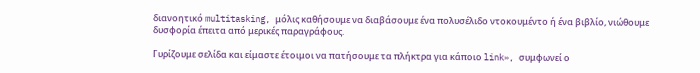διανοητικό multitasking, μόλις καθήσουμε να διαβάσουμε ένα πολυσέλιδο ντοκουμέντο ή ένα βιβλίο, νιώθουμε δυσφορία έπειτα από μερικές παραγράφους.

Γυρίζουμε σελίδα και είμαστε έτοιμοι να πατήσουμε τα πλήκτρα για κάποιο link», συμφωνεί ο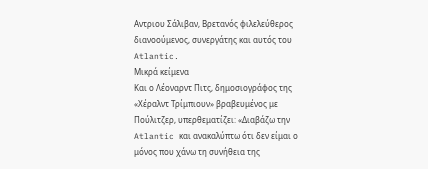Αντριου Σάλιβαν, Βρετανός φιλελεύθερος διανοούμενος, συνεργάτης και αυτός του Atlantic.
Μικρά κείμενα
Και ο Λέοναρντ Πιτς, δημοσιογράφος της «Χέραλντ Τρίμπιουν» βραβευμένος με Πούλιτζερ, υπερθεματίζει: «Διαβάζω την Atlantic και ανακαλύπτω ότι δεν είμαι ο μόνος που χάνω τη συνήθεια της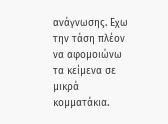ανάγνωσης. Εχω την τάση πλέον να αφομοιώνω τα κείμενα σε μικρά κομματάκια.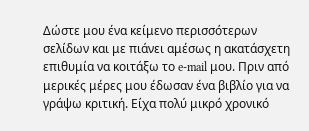Δώστε μου ένα κείμενο περισσότερων σελίδων και με πιάνει αμέσως η ακατάσχετη επιθυμία να κοιτάξω το e-mail μου. Πριν από μερικές μέρες μου έδωσαν ένα βιβλίο για να γράψω κριτική. Είχα πολύ μικρό χρονικό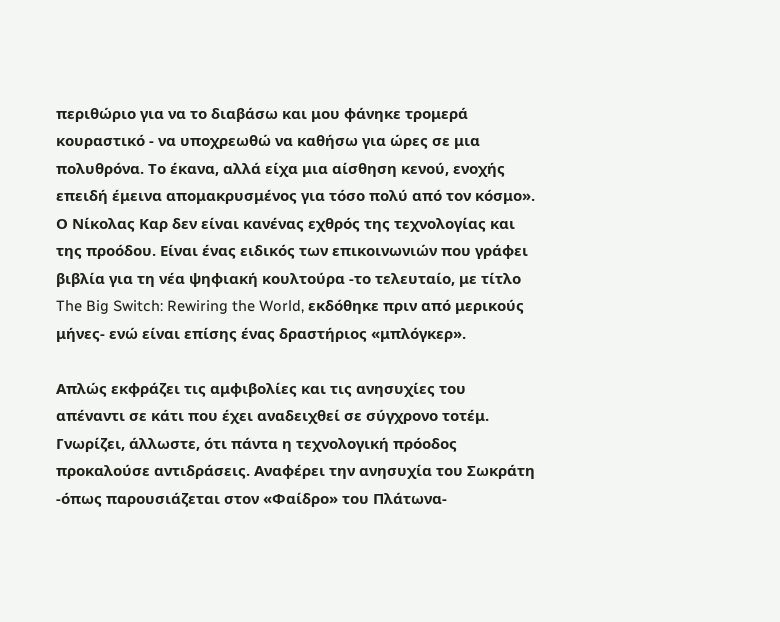περιθώριο για να το διαβάσω και μου φάνηκε τρομερά κουραστικό - να υποχρεωθώ να καθήσω για ώρες σε μια πολυθρόνα. Το έκανα, αλλά είχα μια αίσθηση κενού, ενοχής επειδή έμεινα απομακρυσμένος για τόσο πολύ από τον κόσμο».
Ο Νίκολας Καρ δεν είναι κανένας εχθρός της τεχνολογίας και της προόδου. Είναι ένας ειδικός των επικοινωνιών που γράφει βιβλία για τη νέα ψηφιακή κουλτούρα -το τελευταίο, με τίτλο The Big Switch: Rewiring the World, εκδόθηκε πριν από μερικούς μήνες- ενώ είναι επίσης ένας δραστήριος «μπλόγκερ».

Απλώς εκφράζει τις αμφιβολίες και τις ανησυχίες του απέναντι σε κάτι που έχει αναδειχθεί σε σύγχρονο τοτέμ. Γνωρίζει, άλλωστε, ότι πάντα η τεχνολογική πρόοδος προκαλούσε αντιδράσεις. Αναφέρει την ανησυχία του Σωκράτη -όπως παρουσιάζεται στον «Φαίδρο» του Πλάτωνα-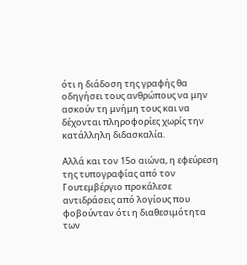ότι η διάδοση της γραφής θα οδηγήσει τους ανθρώπους να μην ασκούν τη μνήμη τους και να δέχονται πληροφορίες χωρίς την κατάλληλη διδασκαλία.

Αλλά και τον 15ο αιώνα, η εφεύρεση της τυπογραφίας από τον Γουτεμβέργιο προκάλεσε αντιδράσεις από λογίους που φοβούνταν ότι η διαθεσιμότητα των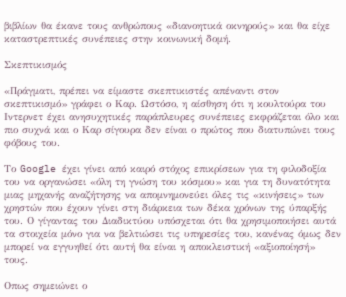βιβλίων θα έκανε τους ανθρώπους «διανοητικά οκνηρούς» και θα είχε καταστρεπτικές συνέπειες στην κοινωνική δομή.

Σκεπτικισμός

«Πράγματι, πρέπει να είμαστε σκεπτικιστές απέναντι στον σκεπτικισμό» γράφει ο Καρ. Ωστόσο, η αίσθηση ότι η κουλτούρα του Ιντερνετ έχει ανησυχητικές παράπλευρες συνέπειες εκφράζεται όλο και πιο συχνά και ο Καρ σίγουρα δεν είναι ο πρώτος που διατυπώνει τους φόβους του.

Το Google έχει γίνει από καιρό στόχος επικρίσεων για τη φιλοδοξία του να οργανώσει «όλη τη γνώση του κόσμου» και για τη δυνατότητα μιας μηχανής αναζήτησης να απομνημονεύει όλες τις «κινήσεις» των χρηστών που έχουν γίνει στη διάρκεια των δέκα χρόνων της ύπαρξής του. Ο γίγαντας του Διαδικτύου υπόσχεται ότι θα χρησιμοποιήσει αυτά τα στοιχεία μόνο για να βελτιώσει τις υπηρεσίες του, κανένας όμως δεν μπορεί να εγγυηθεί ότι αυτή θα είναι η αποκλειστική «αξιοποίησή» τους.

Οπως σημειώνει ο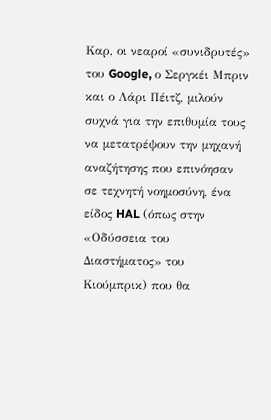Καρ, οι νεαροί «συνιδρυτές» του Google, ο Σεργκέι Μπριν και ο Λάρι Πέιτζ, μιλούν συχνά για την επιθυμία τους να μετατρέψουν την μηχανή αναζήτησης που επινόησαν σε τεχνητή νοημοσύνη, ένα είδος HAL (όπως στην «Οδύσσεια του Διαστήματος» του Κιούμπρικ) που θα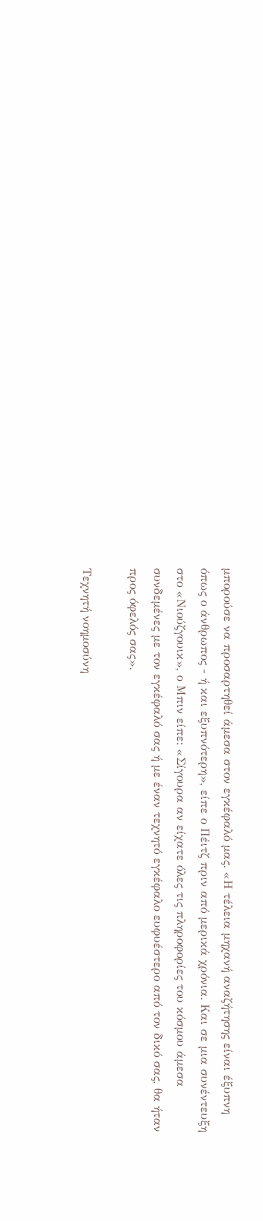μπορούσε να προσαρτηθεί άμεσα στον εγκέφαλό μας. «Η τέλεια μηχανή αναζήτησης είναι έξυπνη όπως ο άνθρωπος - ή και εξυπνότερη», είπε ο Πέιτζ πριν από μερικά χρόνια. Και σε μια συνέντευξη στο «Νιούζγουικ», ο Μπιν είπε: «Σίγουρα αν είχατε όλες τις πληροφορίες του κόσμου άμεσα συνδεμένες με τον εγκέφαλό σας ή με έναν τεχνητό εγκέφαλο ευφυέστερο από τον δικό σας, θα ήταν προς όφελός σας».

Τεχνητή νοημοσύνη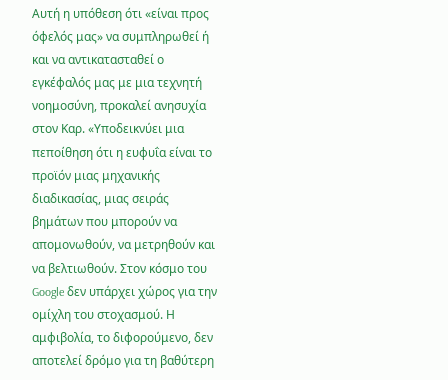Αυτή η υπόθεση ότι «είναι προς όφελός μας» να συμπληρωθεί ή και να αντικατασταθεί ο εγκέφαλός μας με μια τεχνητή νοημοσύνη, προκαλεί ανησυχία στον Καρ. «Υποδεικνύει μια πεποίθηση ότι η ευφυΐα είναι το προϊόν μιας μηχανικής διαδικασίας, μιας σειράς βημάτων που μπορούν να απομονωθούν, να μετρηθούν και να βελτιωθούν. Στον κόσμο του Google δεν υπάρχει χώρος για την ομίχλη του στοχασμού. Η αμφιβολία, το διφορούμενο, δεν αποτελεί δρόμο για τη βαθύτερη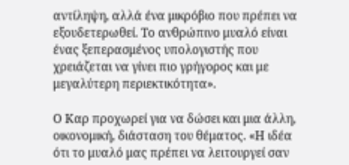αντίληψη, αλλά ένα μικρόβιο που πρέπει να εξουδετερωθεί. Το ανθρώπινο μυαλό είναι ένας ξεπερασμένος υπολογιστής που χρειάζεται να γίνει πιο γρήγορος και με μεγαλύτερη περιεκτικότητα».

Ο Καρ προχωρεί για να δώσει και μια άλλη, οικονομική, διάσταση του θέματος. «Η ιδέα ότι το μυαλό μας πρέπει να λειτουργεί σαν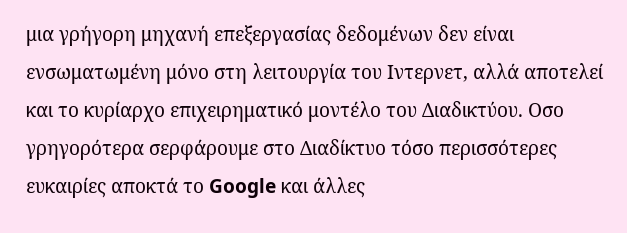μια γρήγορη μηχανή επεξεργασίας δεδομένων δεν είναι ενσωματωμένη μόνο στη λειτουργία του Ιντερνετ, αλλά αποτελεί και το κυρίαρχο επιχειρηματικό μοντέλο του Διαδικτύου. Οσο γρηγορότερα σερφάρουμε στο Διαδίκτυο τόσο περισσότερες ευκαιρίες αποκτά το Google και άλλες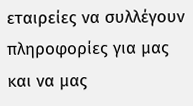εταιρείες να συλλέγουν πληροφορίες για μας και να μας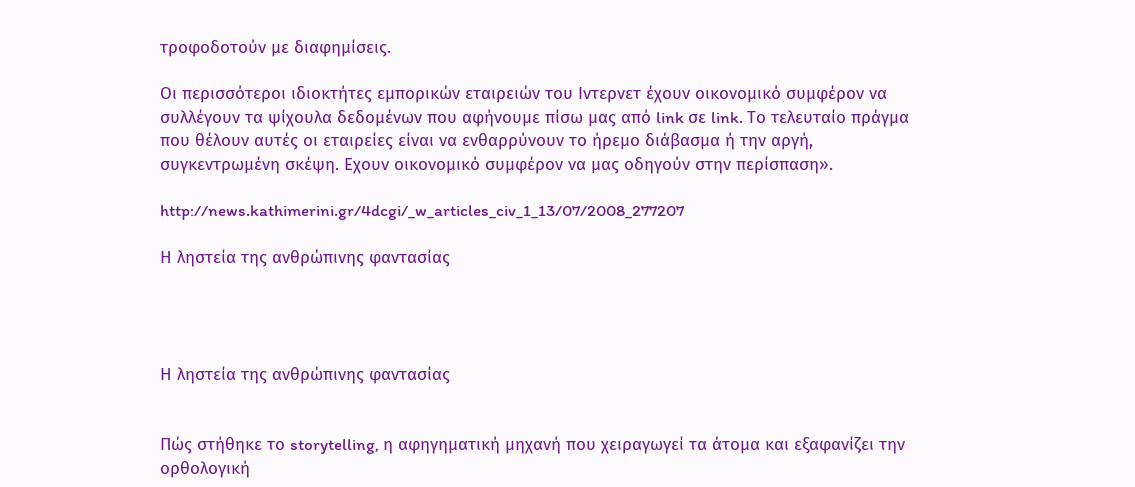τροφοδοτούν με διαφημίσεις.

Οι περισσότεροι ιδιοκτήτες εμπορικών εταιρειών του Ιντερνετ έχουν οικονομικό συμφέρον να συλλέγουν τα ψίχουλα δεδομένων που αφήνουμε πίσω μας από link σε link. Το τελευταίο πράγμα που θέλουν αυτές οι εταιρείες είναι να ενθαρρύνουν το ήρεμο διάβασμα ή την αργή, συγκεντρωμένη σκέψη. Εχουν οικονομικό συμφέρον να μας οδηγούν στην περίσπαση».

http://news.kathimerini.gr/4dcgi/_w_articles_civ_1_13/07/2008_277207

Η ληστεία της ανθρώπινης φαντασίας




Η ληστεία της ανθρώπινης φαντασίας


Πώς στήθηκε το storytelling, η αφηγηματική μηχανή που χειραγωγεί τα άτομα και εξαφανίζει την ορθολογική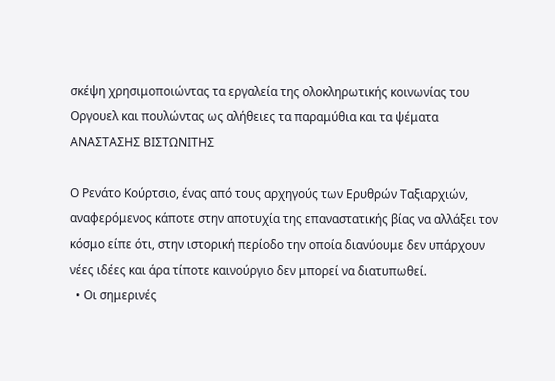σκέψη χρησιμοποιώντας τα εργαλεία της ολοκληρωτικής κοινωνίας του Οργουελ και πουλώντας ως αλήθειες τα παραμύθια και τα ψέματα
ΑΝΑΣΤΑΣΗΣ ΒΙΣΤΩΝΙΤΗΣ

Ο Ρενάτο Κούρτσιο, ένας από τους αρχηγούς των Ερυθρών Ταξιαρχιών, αναφερόμενος κάποτε στην αποτυχία της επαναστατικής βίας να αλλάξει τον κόσμο είπε ότι, στην ιστορική περίοδο την οποία διανύουμε δεν υπάρχουν νέες ιδέες και άρα τίποτε καινούργιο δεν μπορεί να διατυπωθεί.
  • Οι σημερινές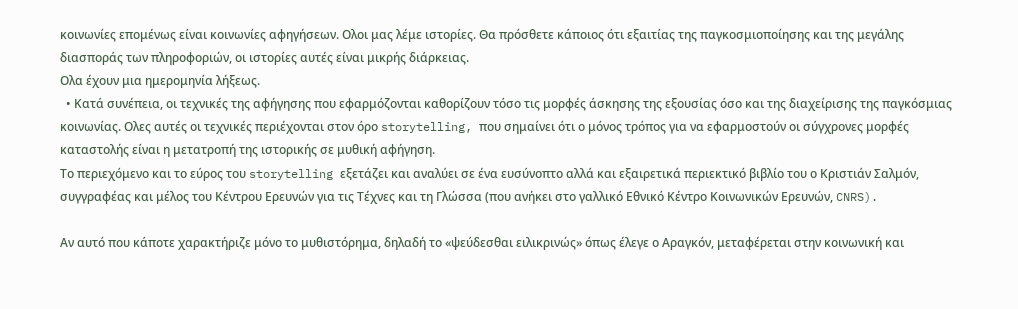κοινωνίες επομένως είναι κοινωνίες αφηγήσεων. Ολοι μας λέμε ιστορίες. Θα πρόσθετε κάποιος ότι εξαιτίας της παγκοσμιοποίησης και της μεγάλης διασποράς των πληροφοριών, οι ιστορίες αυτές είναι μικρής διάρκειας.
Ολα έχουν μια ημερομηνία λήξεως.
  • Κατά συνέπεια, οι τεχνικές της αφήγησης που εφαρμόζονται καθορίζουν τόσο τις μορφές άσκησης της εξουσίας όσο και της διαχείρισης της παγκόσμιας κοινωνίας. Ολες αυτές οι τεχνικές περιέχονται στον όρο storytelling, που σημαίνει ότι ο μόνος τρόπος για να εφαρμοστούν οι σύγχρονες μορφές καταστολής είναι η μετατροπή της ιστορικής σε μυθική αφήγηση.
Το περιεχόμενο και το εύρος του storytelling εξετάζει και αναλύει σε ένα ευσύνοπτο αλλά και εξαιρετικά περιεκτικό βιβλίο του ο Κριστιάν Σαλμόν, συγγραφέας και μέλος του Κέντρου Ερευνών για τις Τέχνες και τη Γλώσσα (που ανήκει στο γαλλικό Εθνικό Κέντρο Κοινωνικών Ερευνών, CNRS).

Αν αυτό που κάποτε χαρακτήριζε μόνο το μυθιστόρημα, δηλαδή το «ψεύδεσθαι ειλικρινώς» όπως έλεγε ο Αραγκόν, μεταφέρεται στην κοινωνική και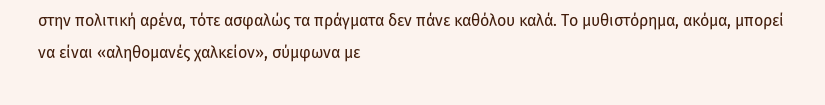στην πολιτική αρένα, τότε ασφαλώς τα πράγματα δεν πάνε καθόλου καλά. Το μυθιστόρημα, ακόμα, μπορεί να είναι «αληθομανές χαλκείον», σύμφωνα με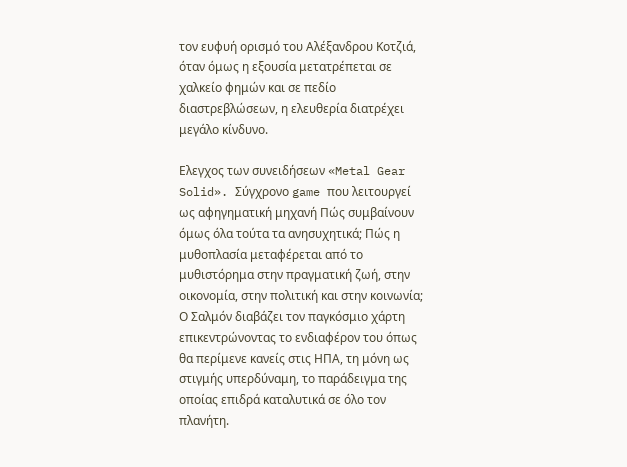τον ευφυή ορισμό του Αλέξανδρου Κοτζιά, όταν όμως η εξουσία μετατρέπεται σε χαλκείο φημών και σε πεδίο διαστρεβλώσεων, η ελευθερία διατρέχει μεγάλο κίνδυνο.

Ελεγχος των συνειδήσεων «Metal Gear Solid». Σύγχρονο game που λειτουργεί ως αφηγηματική μηχανή Πώς συμβαίνουν όμως όλα τούτα τα ανησυχητικά; Πώς η μυθοπλασία μεταφέρεται από το μυθιστόρημα στην πραγματική ζωή, στην οικονομία, στην πολιτική και στην κοινωνία;
Ο Σαλμόν διαβάζει τον παγκόσμιο χάρτη επικεντρώνοντας το ενδιαφέρον του όπως θα περίμενε κανείς στις ΗΠΑ, τη μόνη ως στιγμής υπερδύναμη, το παράδειγμα της οποίας επιδρά καταλυτικά σε όλο τον πλανήτη.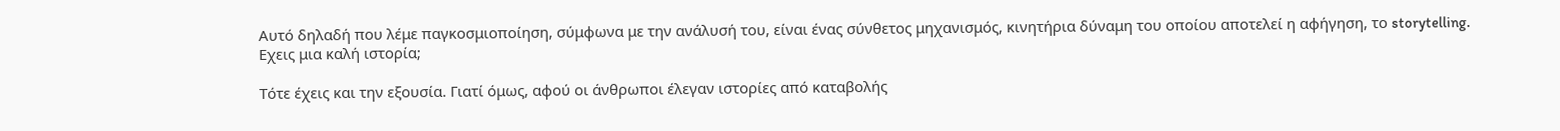Αυτό δηλαδή που λέμε παγκοσμιοποίηση, σύμφωνα με την ανάλυσή του, είναι ένας σύνθετος μηχανισμός, κινητήρια δύναμη του οποίου αποτελεί η αφήγηση, το storytelling. Εχεις μια καλή ιστορία;

Τότε έχεις και την εξουσία. Γιατί όμως, αφού οι άνθρωποι έλεγαν ιστορίες από καταβολής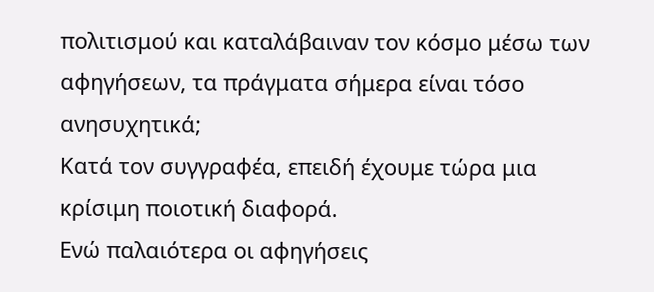πολιτισμού και καταλάβαιναν τον κόσμο μέσω των αφηγήσεων, τα πράγματα σήμερα είναι τόσο ανησυχητικά;
Κατά τον συγγραφέα, επειδή έχουμε τώρα μια κρίσιμη ποιοτική διαφορά.
Ενώ παλαιότερα οι αφηγήσεις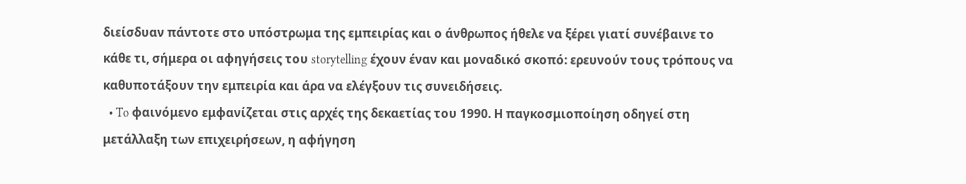διείσδυαν πάντοτε στο υπόστρωμα της εμπειρίας και ο άνθρωπος ήθελε να ξέρει γιατί συνέβαινε το κάθε τι, σήμερα οι αφηγήσεις του storytelling έχουν έναν και μοναδικό σκοπό: ερευνούν τους τρόπους να καθυποτάξουν την εμπειρία και άρα να ελέγξουν τις συνειδήσεις.
  • To φαινόμενο εμφανίζεται στις αρχές της δεκαετίας του 1990. Η παγκοσμιοποίηση οδηγεί στη μετάλλαξη των επιχειρήσεων, η αφήγηση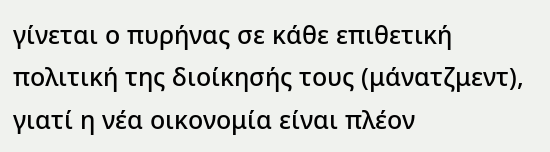γίνεται ο πυρήνας σε κάθε επιθετική πολιτική της διοίκησής τους (μάνατζμεντ), γιατί η νέα οικονομία είναι πλέον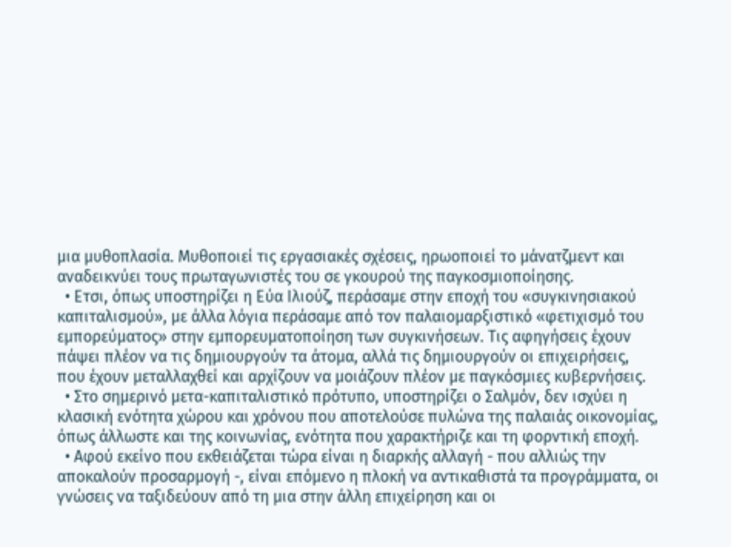μια μυθοπλασία. Μυθοποιεί τις εργασιακές σχέσεις, ηρωοποιεί το μάνατζμεντ και αναδεικνύει τους πρωταγωνιστές του σε γκουρού της παγκοσμιοποίησης.
  • Ετσι, όπως υποστηρίζει η Εύα Ιλιούζ, περάσαμε στην εποχή του «συγκινησιακού καπιταλισμού», με άλλα λόγια περάσαμε από τον παλαιομαρξιστικό «φετιχισμό του εμπορεύματος» στην εμπορευματοποίηση των συγκινήσεων. Τις αφηγήσεις έχουν πάψει πλέον να τις δημιουργούν τα άτομα, αλλά τις δημιουργούν οι επιχειρήσεις, που έχουν μεταλλαχθεί και αρχίζουν να μοιάζουν πλέον με παγκόσμιες κυβερνήσεις.
  • Στο σημερινό μετα-καπιταλιστικό πρότυπο, υποστηρίζει ο Σαλμόν, δεν ισχύει η κλασική ενότητα χώρου και χρόνου που αποτελούσε πυλώνα της παλαιάς οικονομίας, όπως άλλωστε και της κοινωνίας, ενότητα που χαρακτήριζε και τη φορντική εποχή.
  • Αφού εκείνο που εκθειάζεται τώρα είναι η διαρκής αλλαγή - που αλλιώς την αποκαλούν προσαρμογή -, είναι επόμενο η πλοκή να αντικαθιστά τα προγράμματα, οι γνώσεις να ταξιδεύουν από τη μια στην άλλη επιχείρηση και οι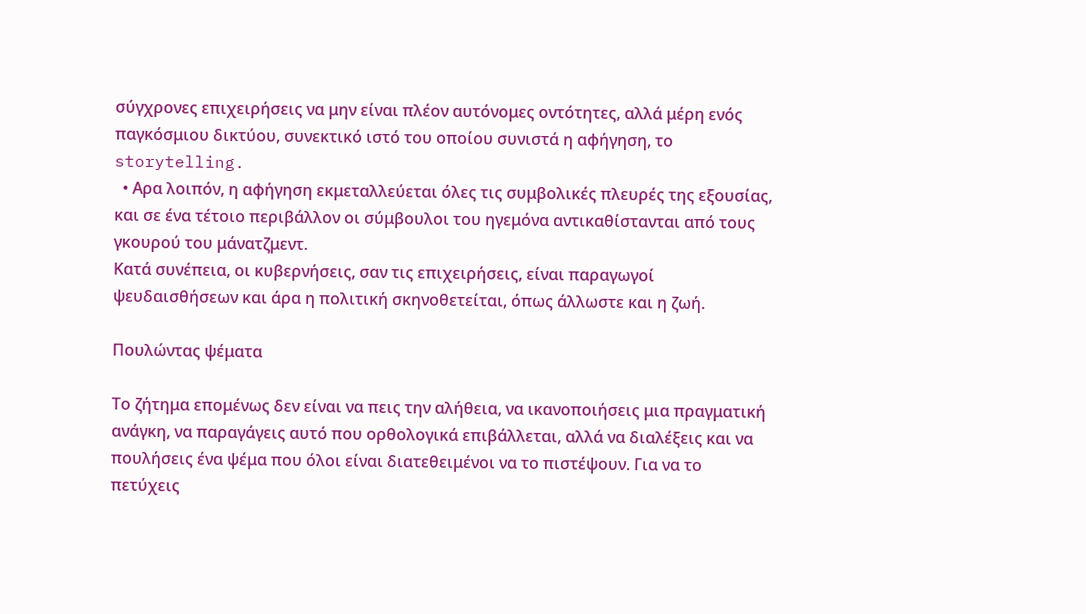σύγχρονες επιχειρήσεις να μην είναι πλέον αυτόνομες οντότητες, αλλά μέρη ενός παγκόσμιου δικτύου, συνεκτικό ιστό του οποίου συνιστά η αφήγηση, το storytelling.
  • Αρα λοιπόν, η αφήγηση εκμεταλλεύεται όλες τις συμβολικές πλευρές της εξουσίας, και σε ένα τέτοιο περιβάλλον οι σύμβουλοι του ηγεμόνα αντικαθίστανται από τους γκουρού του μάνατζμεντ.
Κατά συνέπεια, οι κυβερνήσεις, σαν τις επιχειρήσεις, είναι παραγωγοί ψευδαισθήσεων και άρα η πολιτική σκηνοθετείται, όπως άλλωστε και η ζωή.

Πουλώντας ψέματα

Το ζήτημα επομένως δεν είναι να πεις την αλήθεια, να ικανοποιήσεις μια πραγματική ανάγκη, να παραγάγεις αυτό που ορθολογικά επιβάλλεται, αλλά να διαλέξεις και να πουλήσεις ένα ψέμα που όλοι είναι διατεθειμένοι να το πιστέψουν. Για να το πετύχεις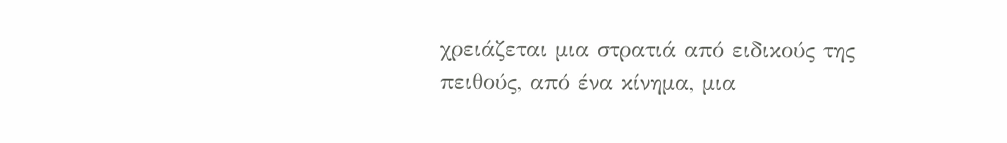χρειάζεται μια στρατιά από ειδικούς της πειθούς, από ένα κίνημα, μια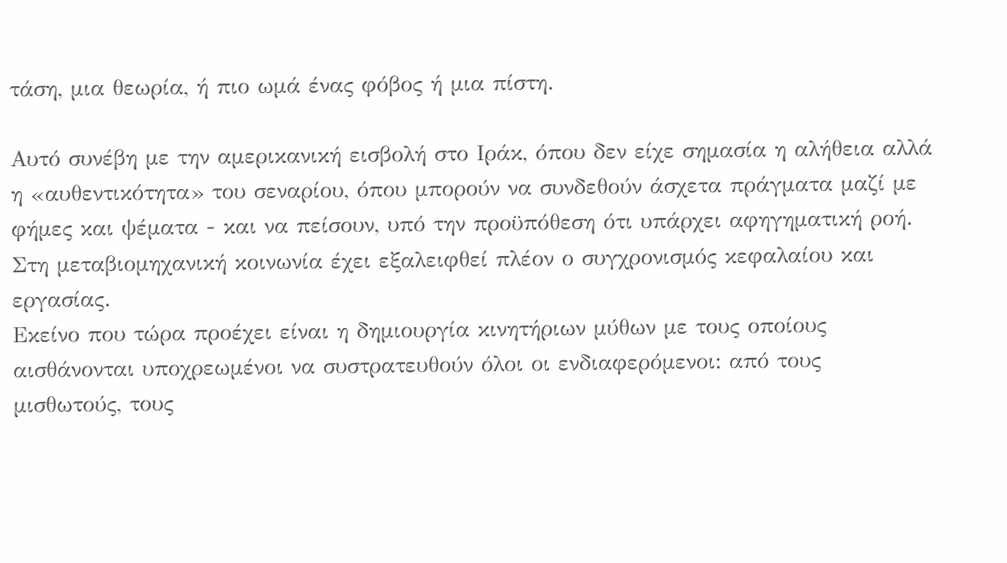τάση, μια θεωρία, ή πιο ωμά ένας φόβος ή μια πίστη.

Αυτό συνέβη με την αμερικανική εισβολή στο Ιράκ, όπου δεν είχε σημασία η αλήθεια αλλά η «αυθεντικότητα» του σεναρίου, όπου μπορούν να συνδεθούν άσχετα πράγματα μαζί με φήμες και ψέματα - και να πείσουν, υπό την προϋπόθεση ότι υπάρχει αφηγηματική ροή.
Στη μεταβιομηχανική κοινωνία έχει εξαλειφθεί πλέον ο συγχρονισμός κεφαλαίου και εργασίας.
Εκείνο που τώρα προέχει είναι η δημιουργία κινητήριων μύθων με τους οποίους αισθάνονται υποχρεωμένοι να συστρατευθούν όλοι οι ενδιαφερόμενοι: από τους μισθωτούς, τους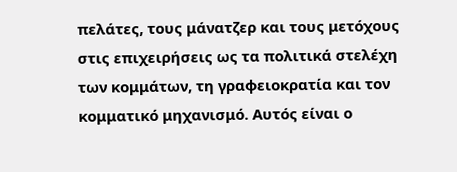πελάτες, τους μάνατζερ και τους μετόχους στις επιχειρήσεις ως τα πολιτικά στελέχη των κομμάτων, τη γραφειοκρατία και τον κομματικό μηχανισμό. Αυτός είναι ο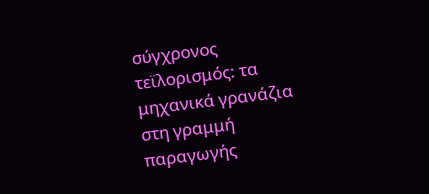σύγχρονος τεϊλορισμός: τα μηχανικά γρανάζια στη γραμμή παραγωγής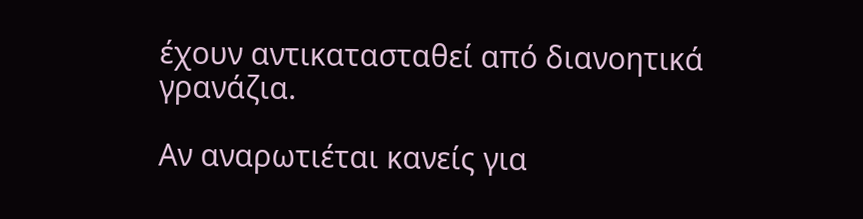έχουν αντικατασταθεί από διανοητικά γρανάζια.

Αν αναρωτιέται κανείς για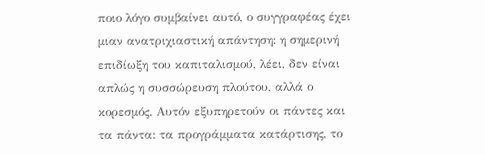ποιο λόγο συμβαίνει αυτό, ο συγγραφέας έχει μιαν ανατριχιαστική απάντηση: η σημερινή επιδίωξη του καπιταλισμού, λέει, δεν είναι απλώς η συσσώρευση πλούτου, αλλά ο κορεσμός. Αυτόν εξυπηρετούν οι πάντες και τα πάντα: τα προγράμματα κατάρτισης, το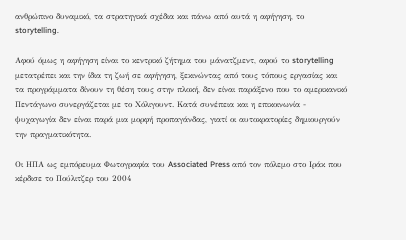ανθρώπινο δυναμικό, τα στρατηγικά σχέδια και πάνω από αυτά η αφήγηση, το storytelling.

Αφού όμως η αφήγηση είναι το κεντρικό ζήτημα του μάνατζμεντ, αφού το storytelling μετατρέπει και την ίδια τη ζωή σε αφήγηση, ξεκινώντας από τους τόπους εργασίας και τα προγράμματα δίνουν τη θέση τους στην πλοκή, δεν είναι παράξενο που το αμερικανικό Πεντάγωνο συνεργάζεται με το Χόλιγουντ. Κατά συνέπεια και η επικοινωνία - ψυχαγωγία δεν είναι παρά μια μορφή προπαγάνδας, γιατί οι αυτοκρατορίες δημιουργούν την πραγματικότητα.

Οι ΗΠΑ ως εμπόρευμα Φωτογραφία του Associated Press από τον πόλεμο στο Ιράκ που κέρδισε το Πούλιτζερ του 2004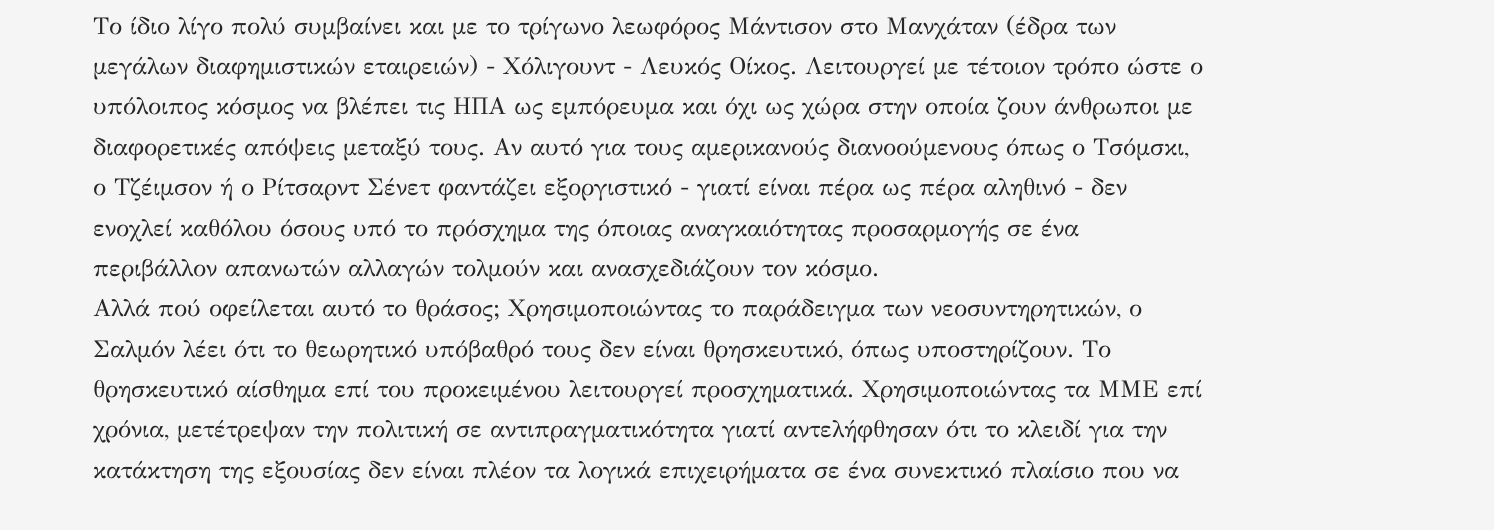Το ίδιο λίγο πολύ συμβαίνει και με το τρίγωνο λεωφόρος Μάντισον στο Μανχάταν (έδρα των μεγάλων διαφημιστικών εταιρειών) - Χόλιγουντ - Λευκός Οίκος. Λειτουργεί με τέτοιον τρόπο ώστε ο υπόλοιπος κόσμος να βλέπει τις ΗΠΑ ως εμπόρευμα και όχι ως χώρα στην οποία ζουν άνθρωποι με διαφορετικές απόψεις μεταξύ τους. Αν αυτό για τους αμερικανούς διανοούμενους όπως ο Τσόμσκι, ο Τζέιμσον ή ο Ρίτσαρντ Σένετ φαντάζει εξοργιστικό - γιατί είναι πέρα ως πέρα αληθινό - δεν ενοχλεί καθόλου όσους υπό το πρόσχημα της όποιας αναγκαιότητας προσαρμογής σε ένα περιβάλλον απανωτών αλλαγών τολμούν και ανασχεδιάζουν τον κόσμο.
Αλλά πού οφείλεται αυτό το θράσος; Χρησιμοποιώντας το παράδειγμα των νεοσυντηρητικών, ο Σαλμόν λέει ότι το θεωρητικό υπόβαθρό τους δεν είναι θρησκευτικό, όπως υποστηρίζουν. Το θρησκευτικό αίσθημα επί του προκειμένου λειτουργεί προσχηματικά. Χρησιμοποιώντας τα ΜΜΕ επί χρόνια, μετέτρεψαν την πολιτική σε αντιπραγματικότητα γιατί αντελήφθησαν ότι το κλειδί για την κατάκτηση της εξουσίας δεν είναι πλέον τα λογικά επιχειρήματα σε ένα συνεκτικό πλαίσιο που να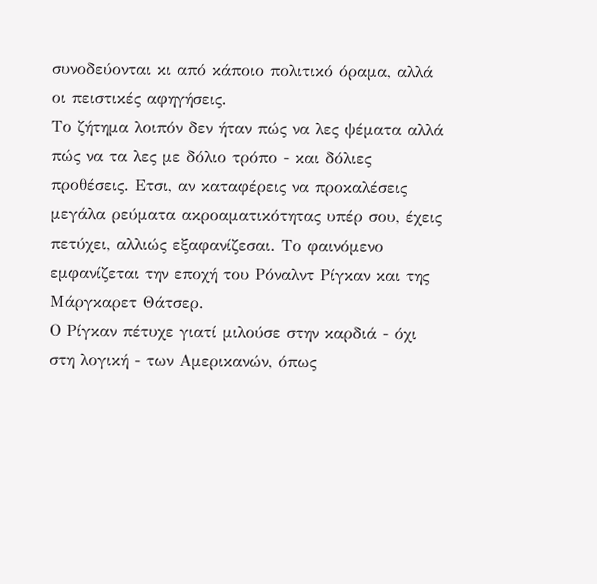συνοδεύονται κι από κάποιο πολιτικό όραμα, αλλά οι πειστικές αφηγήσεις.
Το ζήτημα λοιπόν δεν ήταν πώς να λες ψέματα αλλά πώς να τα λες με δόλιο τρόπο - και δόλιες προθέσεις. Ετσι, αν καταφέρεις να προκαλέσεις μεγάλα ρεύματα ακροαματικότητας υπέρ σου, έχεις πετύχει, αλλιώς εξαφανίζεσαι. Το φαινόμενο εμφανίζεται την εποχή του Ρόναλντ Ρίγκαν και της Μάργκαρετ Θάτσερ.
Ο Ρίγκαν πέτυχε γιατί μιλούσε στην καρδιά - όχι στη λογική - των Αμερικανών, όπως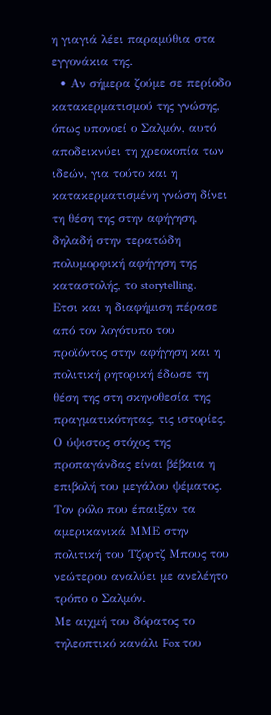η γιαγιά λέει παραμύθια στα εγγονάκια της.
  • Αν σήμερα ζούμε σε περίοδο κατακερματισμού της γνώσης, όπως υπονοεί ο Σαλμόν, αυτό αποδεικνύει τη χρεοκοπία των ιδεών, για τούτο και η κατακερματισμένη γνώση δίνει τη θέση της στην αφήγηση, δηλαδή στην τερατώδη πολυμορφική αφήγηση της καταστολής, το storytelling.
Ετσι και η διαφήμιση πέρασε από τον λογότυπο του προϊόντος στην αφήγηση και η πολιτική ρητορική έδωσε τη θέση της στη σκηνοθεσία της πραγματικότητας, τις ιστορίες. Ο ύψιστος στόχος της προπαγάνδας είναι βέβαια η επιβολή του μεγάλου ψέματος. Τον ρόλο που έπαιξαν τα αμερικανικά ΜΜΕ στην πολιτική του Τζορτζ Μπους του νεώτερου αναλύει με ανελέητο τρόπο ο Σαλμόν.
Με αιχμή του δόρατος το τηλεοπτικό κανάλι Fox του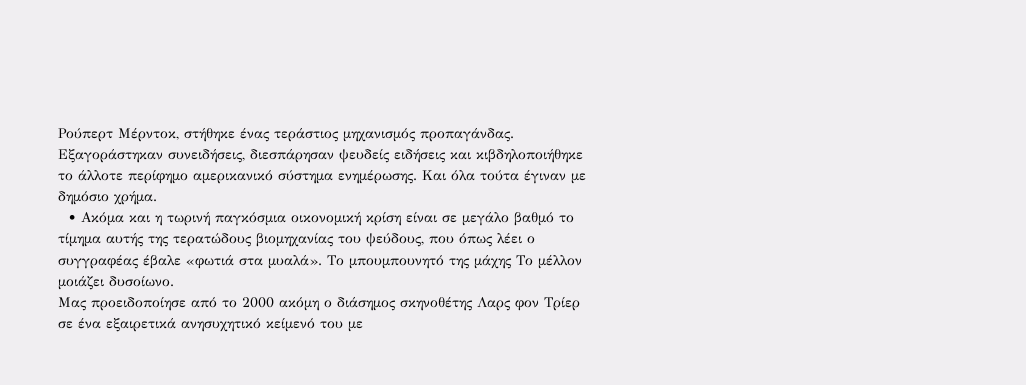Ρούπερτ Μέρντοκ, στήθηκε ένας τεράστιος μηχανισμός προπαγάνδας. Εξαγοράστηκαν συνειδήσεις, διεσπάρησαν ψευδείς ειδήσεις και κιβδηλοποιήθηκε το άλλοτε περίφημο αμερικανικό σύστημα ενημέρωσης. Και όλα τούτα έγιναν με δημόσιο χρήμα.
  • Ακόμα και η τωρινή παγκόσμια οικονομική κρίση είναι σε μεγάλο βαθμό το τίμημα αυτής της τερατώδους βιομηχανίας του ψεύδους, που όπως λέει ο συγγραφέας έβαλε «φωτιά στα μυαλά». Το μπουμπουνητό της μάχης Το μέλλον μοιάζει δυσοίωνο.
Μας προειδοποίησε από το 2000 ακόμη ο διάσημος σκηνοθέτης Λαρς φον Τρίερ σε ένα εξαιρετικά ανησυχητικό κείμενό του με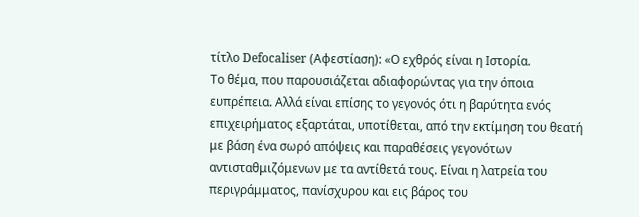τίτλο Defocaliser (Αφεστίαση): «Ο εχθρός είναι η Ιστορία.
Το θέμα, που παρουσιάζεται αδιαφορώντας για την όποια ευπρέπεια. Αλλά είναι επίσης το γεγονός ότι η βαρύτητα ενός επιχειρήματος εξαρτάται, υποτίθεται, από την εκτίμηση του θεατή με βάση ένα σωρό απόψεις και παραθέσεις γεγονότων αντισταθμιζόμενων με τα αντίθετά τους. Είναι η λατρεία του περιγράμματος, πανίσχυρου και εις βάρος του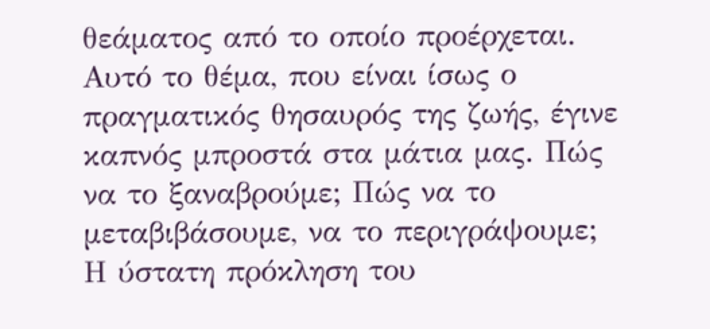θεάματος από το οποίο προέρχεται.
Αυτό το θέμα, που είναι ίσως ο πραγματικός θησαυρός της ζωής, έγινε καπνός μπροστά στα μάτια μας. Πώς να το ξαναβρούμε; Πώς να το μεταβιβάσουμε, να το περιγράψουμε; Η ύστατη πρόκληση του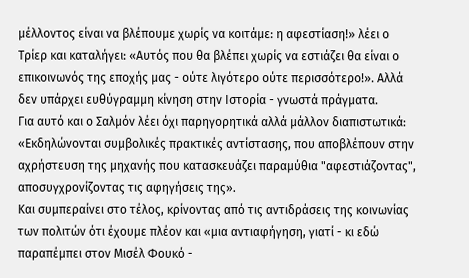μέλλοντος είναι να βλέπουμε χωρίς να κοιτάμε: η αφεστίαση!» λέει ο Τρίερ και καταλήγει: «Αυτός που θα βλέπει χωρίς να εστιάζει θα είναι ο επικοινωνός της εποχής μας - ούτε λιγότερο ούτε περισσότερο!». Αλλά δεν υπάρχει ευθύγραμμη κίνηση στην Ιστορία - γνωστά πράγματα.
Για αυτό και ο Σαλμόν λέει όχι παρηγορητικά αλλά μάλλον διαπιστωτικά: «Εκδηλώνονται συμβολικές πρακτικές αντίστασης, που αποβλέπουν στην αχρήστευση της μηχανής που κατασκευάζει παραμύθια "αφεστιάζοντας", αποσυγχρονίζοντας τις αφηγήσεις της».
Και συμπεραίνει στο τέλος, κρίνοντας από τις αντιδράσεις της κοινωνίας των πολιτών ότι έχουμε πλέον και «μια αντιαφήγηση, γιατί - κι εδώ παραπέμπει στον Μισέλ Φουκό -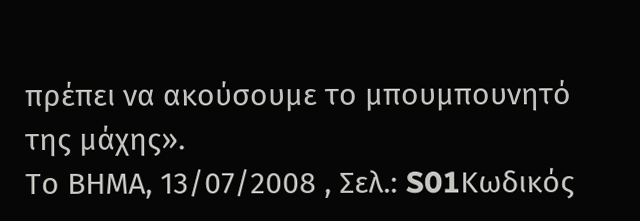πρέπει να ακούσουμε το μπουμπουνητό της μάχης».
Το ΒΗΜΑ, 13/07/2008 , Σελ.: S01Κωδικός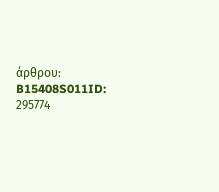άρθρου: B15408S011ID: 295774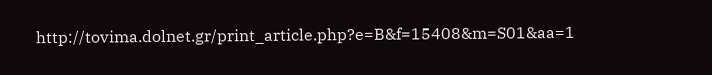http://tovima.dolnet.gr/print_article.php?e=B&f=15408&m=S01&aa=1